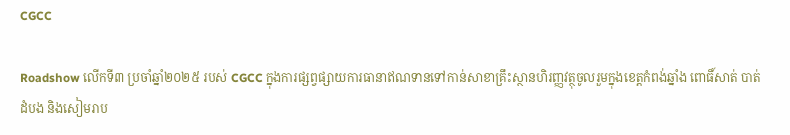CGCC

Roadshow លើកទី៣ ប្រចាំឆ្នាំ២០២៥ របស់ CGCC ក្នុងការផ្សព្វផ្សាយការធានាឥណទានទៅកាន់សាខាគ្រឹះស្ថានហិរញ្ញវត្ថុចូលរួមក្នុងខេត្តកំពង់ឆ្នាំង ពោធិ៍សាត់ បាត់ដំបង និងសៀមរាប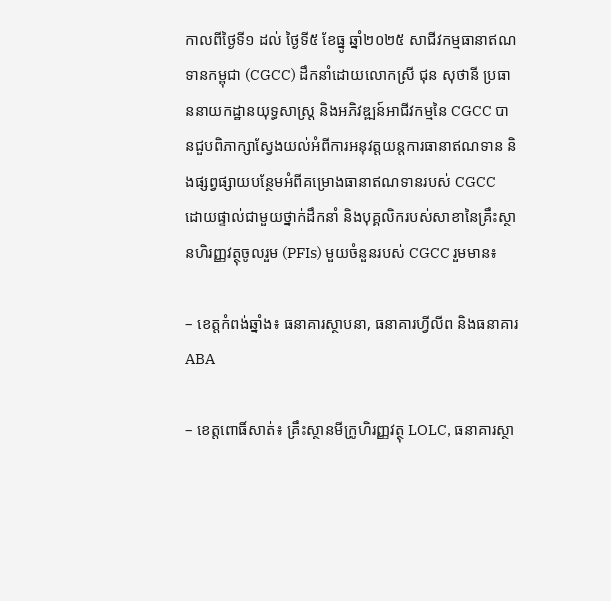កាលពីថ្ងៃទី១ ដល់ ថ្ងៃទី៥ ខែធ្នូ ឆ្នាំ២០២៥ សាជីវកម្មធានាឥណទានកម្ពុជា (CGCC) ដឹកនាំដោយលោកស្រី ជុន សុថានី ប្រធាននាយកដ្ឋានយុទ្ធសាស្រ្ដ និងអភិវឌ្ឍន៍អាជីវកម្មនៃ CGCC បានជួបពិភាក្សាស្វែងយល់អំពីការអនុវត្តយន្តការធានាឥណទាន និងផ្សព្វផ្សាយបន្ថែមអំពីគម្រោងធានាឥណទានរបស់ CGCC ដោយផ្ទាល់ជាមួយថ្នាក់ដឹកនាំ និងបុគ្គលិករបស់សាខានៃគ្រឹះស្ថានហិរញ្ញវត្ថុចូលរួម (PFIs) មួយចំនួនរបស់ CGCC រួមមាន៖

– ខេត្តកំពង់ឆ្នាំង៖ ធនាគារស្ថាបនា, ធនាគារហ្វីលីព និងធនាគារ ABA

– ខេត្តពោធិ៍សាត់៖ គ្រឹះស្ថានមីក្រូហិរញ្ញវត្ថុ LOLC, ធនាគារស្ថា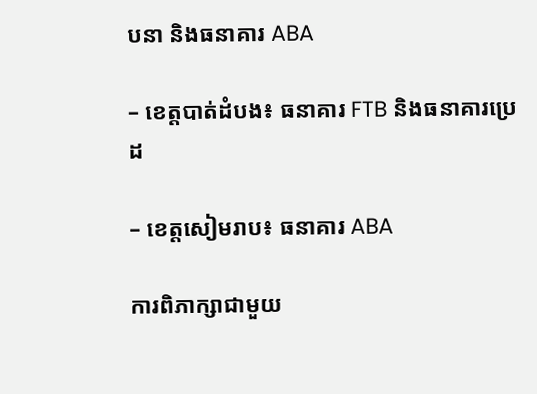បនា និងធនាគារ ABA

– ខេត្តបាត់ដំបង៖ ធនាគារ FTB និងធនាគារប្រេដ

– ខេត្តសៀមរាប៖ ធនាគារ ABA

ការពិភាក្សាជាមួយ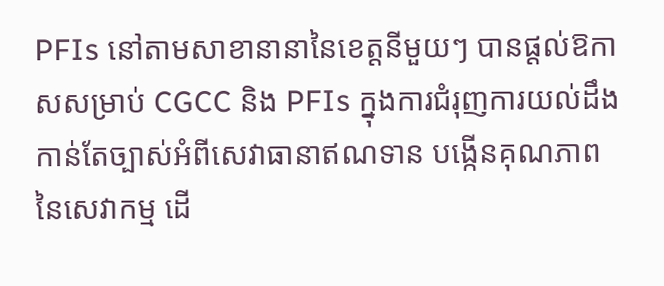PFIs នៅតាមសាខានានានៃខេត្តនីមួយៗ បានផ្តល់ឱកាសសម្រាប់ CGCC និង PFIs ក្នុងការជំរុញការយល់ដឹងកាន់តែច្បាស់អំពីសេវាធានាឥណទាន បង្កើនគុណភាពនៃសេវាកម្ម ដើ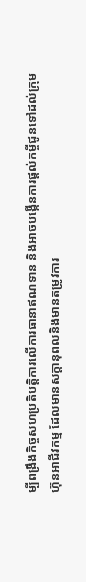ម្បីពង្រឹងកិច្ចសហប្រតិបត្តិការលើការធានាឥណទាន និងអាចបង្កើនការផ្តល់កម្ចីជូនទៅដល់ក្រុមហ៊ុនអាជីវកម្ម ដែលមានសក្តានុពលនិងមានតម្រូវការ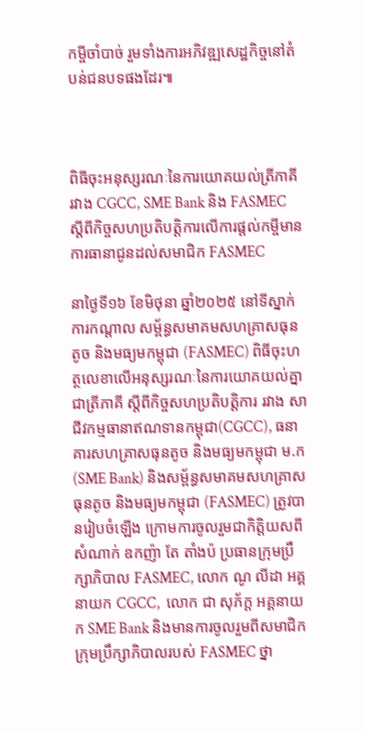កម្ចីចាំបាច់ រួមទាំងការអភិវឌ្ឍសេដ្ឋកិច្ចនៅតំបន់ជនបទផងដែរ៕



ពិធីចុះអនុស្សរណៈនៃការយោគយល់ត្រីភាគី រវាង CGCC, SME Bank និង FASMEC ស្តីពីកិច្ចសហប្រតិបត្តិការលើការផ្តល់កម្ចីមានការធានាជូនដល់សមាជិក FASMEC

នាថ្ងៃទី១៦ ខែមិថុនា ឆ្នាំ២០២៥ នៅទីស្នាក់ការកណ្តាល សម័្ពន្ធសមាគមសហគ្រាសធុនតូច និងមធ្យមកម្ពុជា (FASMEC) ពិធីចុះហត្ថលេខាលើអនុស្សរណៈនៃការយោគយល់គ្នាជាត្រីភាគី ស្តីពីកិច្ចសហប្រតិបត្តិការ រវាង សាជីវកម្មធានាឥណទានកម្ពុជា(CGCC), ធនាគារសហគ្រាសធុនតូច និងមធ្យមកម្ពុជា ម.ក (SME Bank) និងសម័្ពន្ធសមាគមសហគ្រាសធុនតូច និងមធ្យមកម្ពុជា (FASMEC) ត្រូវបានរៀបចំឡើង ក្រោមការចូលរួមជាកិត្តិយសពីសំណាក់ ឧកញ៉ា តែ តាំងប៉ ប្រធានក្រុមប្រឹក្សាភិបាល FASMEC, លោក ណូ លីដា អគ្គនាយក CGCC,  លោក ជា សុភ័ក្ដ អគ្គនាយក SME Bank និងមានការចូលរួមពីសមាជិកក្រុមប្រឹក្សាភិបាលរបស់ FASMEC ថ្នា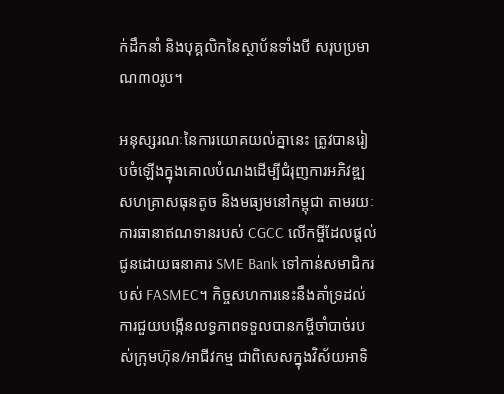ក់ដឹកនាំ និងបុគ្គលិកនៃស្ថាប័នទាំងបី សរុបប្រមាណ៣០រូប។

អនុស្សរណៈនៃការយោគយល់គ្នានេះ ត្រូវបានរៀបចំឡើងក្នុងគោលបំណងដើម្បីជំរុញការអភិវឌ្ឍសហគ្រាសធុនតូច និងមធ្យមនៅកម្ពុជា តាមរយៈការធានាឥណទានរបស់ CGCC លើកម្ចីដែលផ្តល់ជូនដោយធនាគារ SME Bank ទៅកាន់សមាជិករបស់ FASMEC។ កិច្ចសហការនេះនឹងគាំទ្រដល់ការជួយបង្កើនលទ្ធភាពទទួលបានកម្ចីចាំបាច់របស់ក្រុមហ៊ុន/អាជីវកម្ម ជាពិសេសក្នុងវិស័យអាទិ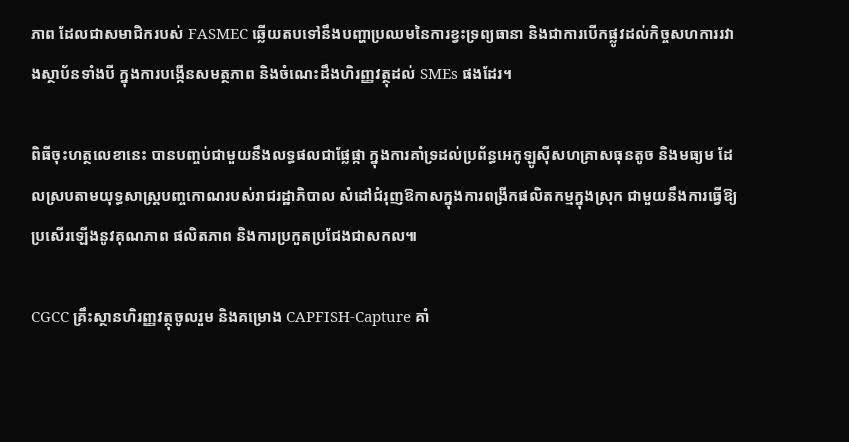ភាព ដែលជាសមាជិករបស់ FASMEC ឆ្លើយតបទៅនឹងបញ្ហាប្រឈមនៃការខ្វះទ្រព្យធានា និងជាការបើកផ្លូវដល់កិច្ចសហការរវាងស្ថាប័នទាំងបី ក្នុងការបង្កើនសមត្ថភាព និងចំណេះដឹងហិរញ្ញវត្ថុដល់ SMEs ផងដែរ។

ពិធីចុះហត្ថលេខានេះ បានបញ្ចប់ជាមួយនឹងលទ្ធផលជាផ្លែផ្កា ក្នុងការគាំទ្រដល់ប្រព័ន្ធអេកូឡូស៊ីសហគ្រាសធុនតូច និងមធ្យម ដែលស្របតាមយុទ្ធសាស្ត្របញ្ចកោណរបស់រាជរដ្ឋាភិបាល សំដៅជំរុញឱកាសក្នុងការពង្រីកផលិតកម្មក្នុងស្រុក ជាមួយនឹងការធ្វើឱ្យប្រសើរឡើងនូវគុណភាព ផលិតភាព និងការប្រកួតប្រជែងជាសកល៕

CGCC គ្រឹះស្ថានហិរញ្ញវត្ថុចូលរួម និងគម្រោង CAPFISH-Capture គាំ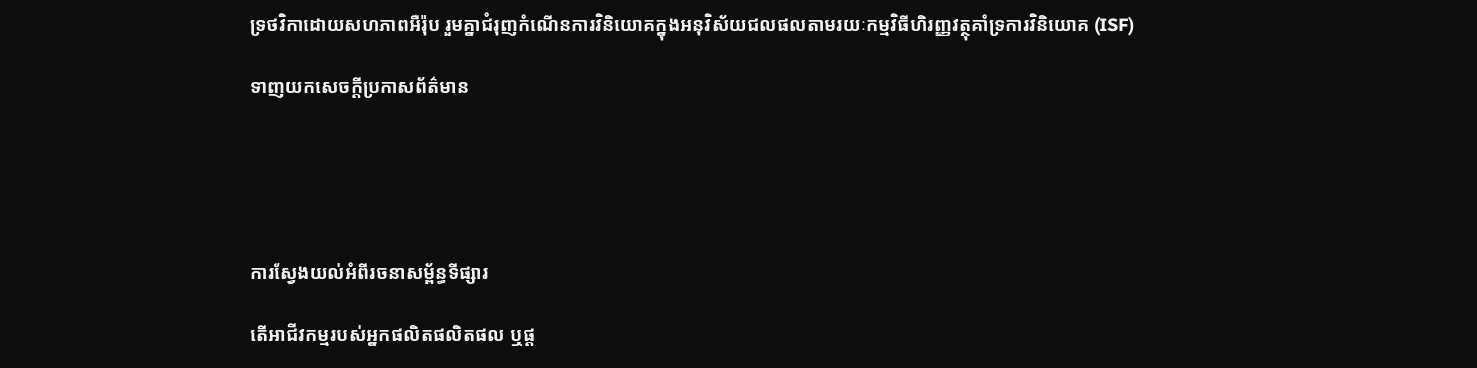ទ្រថវិកាដោយសហភាពអឺរ៉ុប រួមគ្នាជំរុញកំណើនការវិនិយោគក្នុងអនុវិស័យជលផលតាមរយៈកម្មវិធីហិរញ្ញវត្ថុគាំទ្រការវិនិយោគ (ISF)

ទាញយកសេចក្តីប្រកាសព័ត៌មាន





ការស្វែងយល់អំពីរចនាសម្ព័ន្ធទីផ្សារ

តើអាជីវកម្មរបស់អ្នកផលិតផលិតផល ឬផ្ត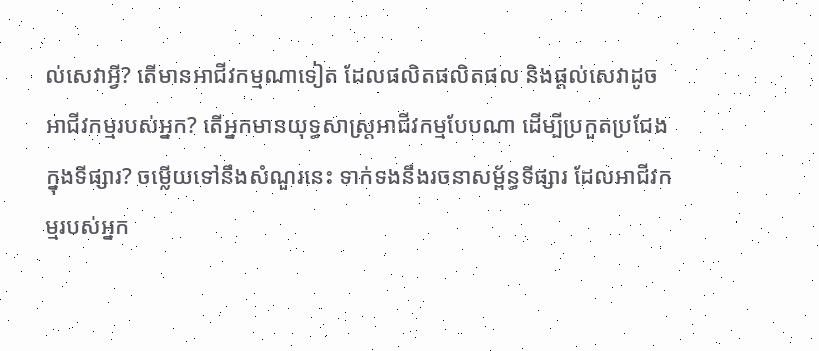ល់សេវាអ្វី? តើមានអាជីវកម្មណាទៀត ដែលផលិតផលិតផល និងផ្តល់សេវាដូចអាជីវកម្មរបស់អ្នក? តើអ្នកមានយុទ្ធសាស្ត្រអាជីវកម្មបែបណា ដើម្បីប្រកួតប្រជែងក្នុងទីផ្សារ? ចម្លើយទៅនឹងសំណួរនេះ ទាក់ទងនឹងរចនាសម្ព័ន្ធទីផ្សារ ដែលអាជីវកម្មរបស់អ្នក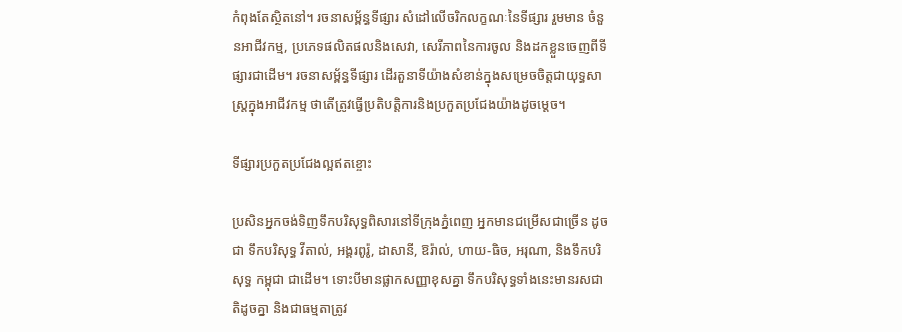កំពុងតែស្ថិតនៅ។ រចនាសម្ព័ន្ធទីផ្សារ សំដៅលើចរិកលក្ខណៈនៃទីផ្សារ រួមមាន ចំនួនអាជីវកម្ម, ប្រភេទផលិតផលនិងសេវា, សេរីភាពនៃការចូល និងដកខ្លួនចេញពីទីផ្សារជាដើម។ រចនាសម្ព័ន្ធទីផ្សារ ដើរតួនាទីយ៉ាងសំខាន់ក្នុងសម្រេចចិត្តជាយុទ្ធសាស្ត្រក្នុងអាជីវកម្ម ថាតើត្រូវធ្វើប្រតិបត្តិការនិងប្រកួតប្រជែងយ៉ាងដូចម្តេច។

ទីផ្សារប្រកួតប្រជែងល្អឥតខ្ចោះ

ប្រសិនអ្នកចង់ទិញទឹកបរិសុទ្ធពិសារនៅទីក្រុងភ្នំពេញ អ្នកមានជម្រើសជាច្រើន ដូចជា ទឹកបរិសុទ្ធ វីតាល់, អង្គរពូរ៉ូ, ដាសានី, ឱរ៉ាល់, ហាយ-ធិច, អរុណា, និងទឹកបរិសុទ្ធ កម្ពុជា ជាដើម។ ទោះបីមានផ្លាកសញ្ញាខុសគ្នា ទឹកបរិសុទ្ធទាំងនេះមានរសជាតិដូចគ្នា និងជាធម្មតាត្រូវ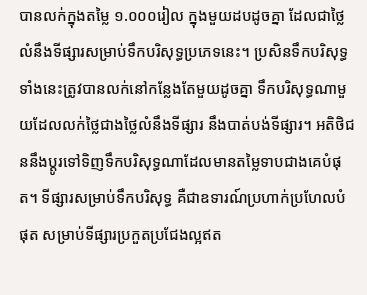បានលក់ក្នុងតម្លៃ ១.០០០រៀល ក្នុងមួយដបដូចគ្នា ដែលជាថ្លៃលំនឹងទីផ្សារសម្រាប់ទឹកបរិសុទ្ធប្រភេទនេះ។ ប្រសិនទឹកបរិសុទ្ធទាំងនេះត្រូវបានលក់នៅកន្លែងតែមួយដូចគ្នា ទឹកបរិសុទ្ធណាមួយដែលលក់ថ្លៃជាងថ្លៃលំនឹងទីផ្សារ នឹងបាត់បង់ទីផ្សារ។ អតិថិជននឹងប្តូរទៅទិញទឹកបរិសុទ្ធណាដែលមានតម្លៃទាបជាងគេបំផុត។ ទីផ្សារសម្រាប់ទឹកបរិសុទ្ធ គឺជាឧទារណ៍ប្រហាក់ប្រហែលបំផុត សម្រាប់ទីផ្សារប្រកួតប្រជែងល្អឥត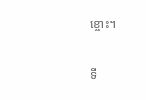ខ្ចោះ។

ទី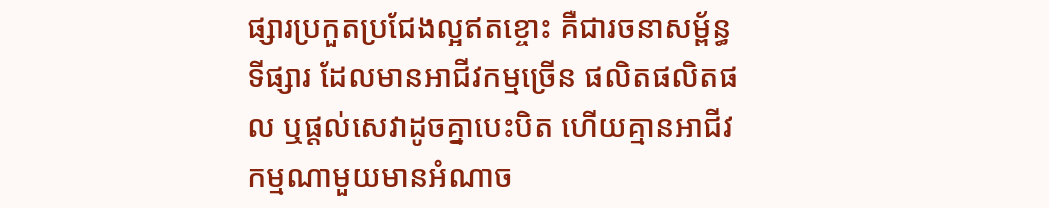ផ្សារប្រកួតប្រជែងល្អឥតខ្ចោះ គឺជារចនាសម្ព័ន្ធទីផ្សារ ដែលមានអាជីវកម្មច្រើន ផលិតផលិតផល ឬផ្តល់សេវាដូចគ្នាបេះបិត ហើយគ្មានអាជីវកម្មណាមួយមានអំណាច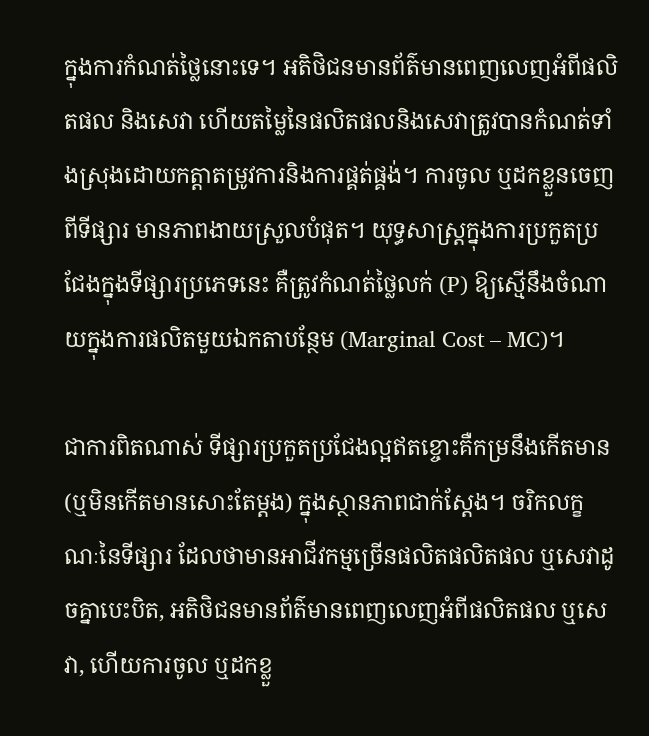ក្នុងការកំណត់ថ្លៃនោះទេ។ អតិថិជនមានព័ត៌មានពេញលេញអំពីផលិតផល និងសេវា ហើយតម្លៃនៃផលិតផលនិងសេវាត្រូវបានកំណត់ទាំងស្រុងដោយកត្តាតម្រូវការនិងការផ្គត់ផ្គង់។ ការចូល ឬដកខ្លួនចេញពីទីផ្សារ មានភាពងាយស្រួលបំផុត។ យុទ្ធសាស្ត្រក្នុងការប្រកួតប្រជែងក្នុងទីផ្សារប្រភេទនេះ គឺត្រូវកំណត់ថ្លៃលក់ (P) ឱ្យស្មើនឹងចំណាយក្នុងការផលិតមួយឯកតាបន្ថែម (Marginal Cost – MC)។

ជាការពិតណាស់ ទីផ្សារប្រកួតប្រជែងល្អឥតខ្ចោះគឺកម្រនឹងកើតមាន (ឬមិនកើតមានសោះតែម្តង) ក្នុងស្ថានភាពជាក់ស្តែង។ ចរិកលក្ខណៈនៃទីផ្សារ ដែលថាមានអាជីវកម្មច្រើនផលិតផលិតផល ឬសេវាដូចគ្នាបេះបិត, អតិថិជនមានព័ត៌មានពេញលេញអំពីផលិតផល ឬសេវា, ហើយការចូល ឬដកខ្លួ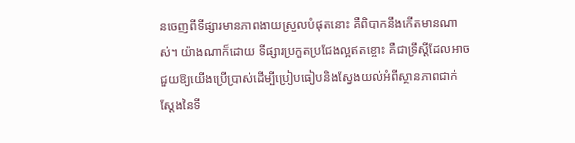នចេញពីទីផ្សារមានភាពងាយស្រួលបំផុតនោះ គឺពិបាកនឹងកើតមានណាស់។ យ៉ាងណាក៏ដោយ ទីផ្សារប្រកួតប្រជែងល្អឥតខ្ចោះ គឺជាទ្រឹស្តីដែលអាចជួយឱ្យយើងប្រើប្រាស់ដើម្បីប្រៀបធៀបនិងស្វែងយល់អំពីស្ថានភាពជាក់ស្តែងនៃទី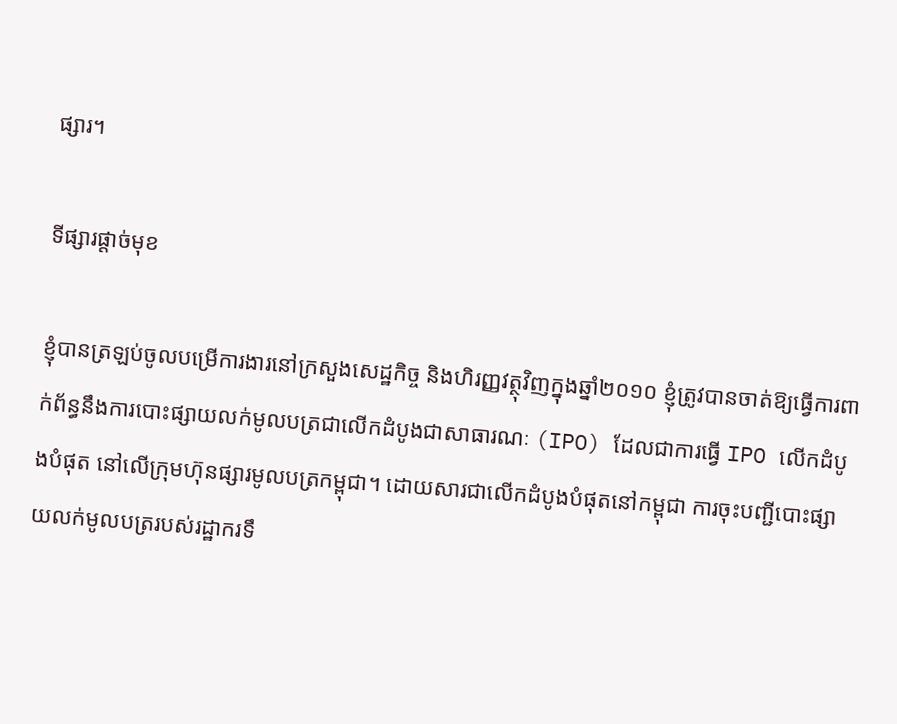ផ្សារ។

ទីផ្សារផ្តាច់មុខ

ខ្ញុំបានត្រឡប់ចូលបម្រើការងារនៅក្រសួងសេដ្ឋកិច្ច និងហិរញ្ញវត្ថុវិញក្នុងឆ្នាំ២០១០ ខ្ញុំត្រូវបានចាត់ឱ្យធ្វើការពាក់ព័ន្ធនឹងការបោះផ្សាយលក់មូលបត្រជាលើកដំបូងជាសាធារណៈ (IPO) ដែលជាការធ្វើ IPO លើកដំបូងបំផុត នៅលើក្រុមហ៊ុនផ្សារមូលបត្រកម្ពុជា។ ដោយសារជាលើកដំបូងបំផុតនៅកម្ពុជា ការចុះបញ្ជីបោះផ្សាយលក់មូលបត្ររបស់រដ្ឋាករទឹ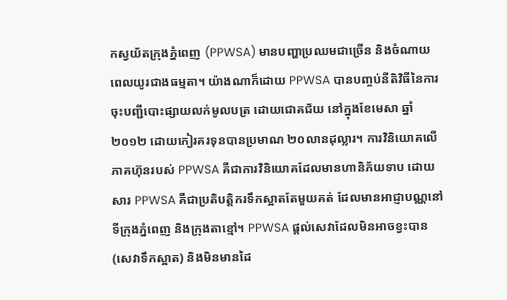កស្វយ័តក្រុងភ្នំពេញ (PPWSA) មានបញ្ហាប្រឈមជាច្រើន និងចំណាយពេលយូរជាងធម្មតា។ យ៉ាងណាក៏ដោយ PPWSA បានបញ្ចប់នីតិវិធីនៃការចុះបញ្ជីបោះផ្សាយលក់មូលបត្រ ដោយជោគជ័យ នៅក្នុងខែមេសា ឆ្នាំ២០១២ ដោយកៀរគរទុនបានប្រមាណ ២០លានដុល្លារ។ ការវិនិយោគលើភាគហ៊ុនរបស់ PPWSA គឺជាការវិនិយោគដែលមានហានិភ័យទាប ដោយសារ PPWSA គឺជាប្រតិបត្តិករទឹកស្អាតតែមួយគត់ ដែលមានអាជ្ញាបណ្ណនៅទីក្រុងភ្នំពេញ និងក្រុងតាខ្មៅ។ PPWSA ផ្តល់សេវាដែលមិនអាចខ្វះបាន (សេវាទឹកស្អាត) និងមិនមានដៃ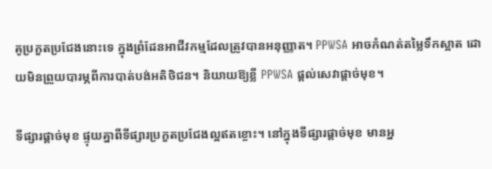គូប្រកួតប្រជែងនោះទេ ក្នុងព្រំដែនអាជីវកម្មដែលត្រូវបានអនុញ្ញាត។ PPWSA អាចកំណត់តម្លៃទឹកស្អាត ដោយមិនព្រួយបារម្ភពីការបាត់បង់អតិថិជន។ និយាយឱ្យខ្លី PPWSA ផ្តល់សេវាផ្តាច់មុខ។

ទីផ្សារផ្តាច់មុខ ផ្ទុយគ្នាពីទីផ្សារប្រកួតប្រជែងល្អឥតខ្ចោះ។ នៅក្នុងទីផ្សារផ្តាច់មុខ មានអ្ន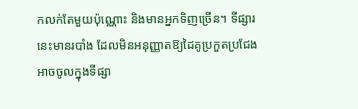កលក់តែមួយប៉ុណ្ណោះ និងមានអ្នកទិញច្រើន។ ទីផ្សារនេះមានរបាំង ដែលមិនអនុញ្ញាតឱ្យដៃគូប្រកួតប្រជែងអាចចូលក្នុងទីផ្សា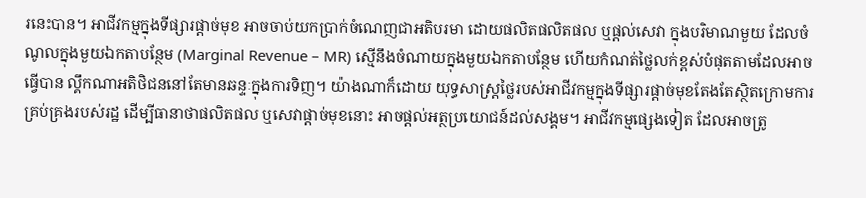រនេះបាន។ អាជីវកម្មក្នុងទីផ្សារផ្តាច់មុខ អាចចាប់យកប្រាក់ចំណេញជាអតិបរមា ដោយផលិតផលិតផល ឬផ្តល់សេវា ក្នុងបរិមាណមួយ ដែលចំណូលក្នុងមួយឯកតាបន្ថែម (Marginal Revenue – MR) ស្មើនឹងចំណាយក្នុងមួយឯកតាបន្ថែម ហើយកំណត់ថ្លៃលក់ខ្ពស់បំផុតតាមដែលអាចធ្វើបាន ល្គឹកណាអតិថិជននៅតែមានឆន្ទៈក្នុងការទិញ។ យ៉ាងណាក៏ដោយ យុទ្ធសាស្ត្រថ្លៃរបស់អាជីវកម្មក្នុងទីផ្សារផ្តាច់មុខតែងតែស្ថិតក្រោមការគ្រប់គ្រងរបស់រដ្ឋ ដើម្បីធានាថាផលិតផល ឬសេវាផ្តាច់មុខនោះ អាចផ្តល់អត្ថប្រយោជន៍ដល់សង្គម។ អាជីវកម្មផ្សេងទៀត ដែលអាចត្រូ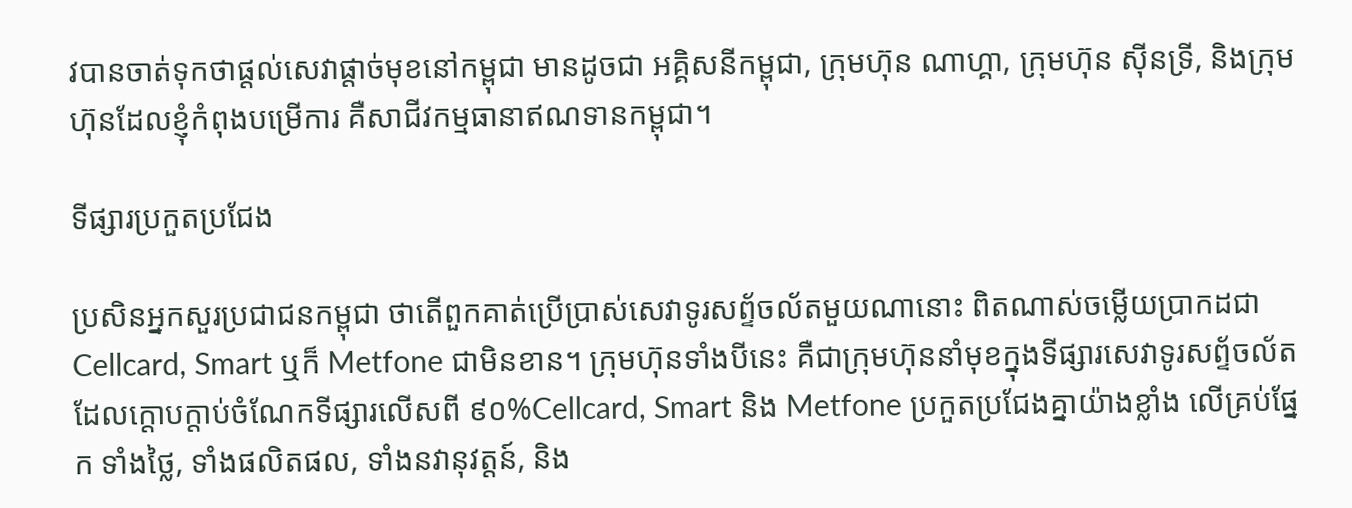វបានចាត់ទុកថាផ្តល់សេវាផ្តាច់មុខនៅកម្ពុជា មានដូចជា អគ្គិសនីកម្ពុជា, ក្រុមហ៊ុន ណាហ្គា, ក្រុមហ៊ុន ស៊ីនទ្រី, និងក្រុមហ៊ុនដែលខ្ញុំកំពុងបម្រើការ គឺសាជីវកម្មធានាឥណទានកម្ពុជា។

ទីផ្សារប្រកួតប្រជែង

ប្រសិនអ្នកសួរប្រជាជនកម្ពុជា ថាតើពួកគាត់ប្រើប្រាស់សេវាទូរសព័្ទចល័តមួយណានោះ ពិតណាស់ចម្លើយប្រាកដជា Cellcard, Smart ឬក៏ Metfone ជាមិនខាន។ ក្រុមហ៊ុនទាំងបីនេះ គឺជាក្រុមហ៊ុននាំមុខក្នុងទីផ្សារសេវាទូរសព័្ទចល័ត ដែលក្តោបក្តាប់ចំណែកទីផ្សារលើសពី ៩០%Cellcard, Smart និង Metfone ប្រកួតប្រជែងគ្នាយ៉ាងខ្លាំង លើគ្រប់ផ្នែក ទាំងថ្លៃ, ទាំងផលិតផល, ទាំងនវានុវត្តន៍, និង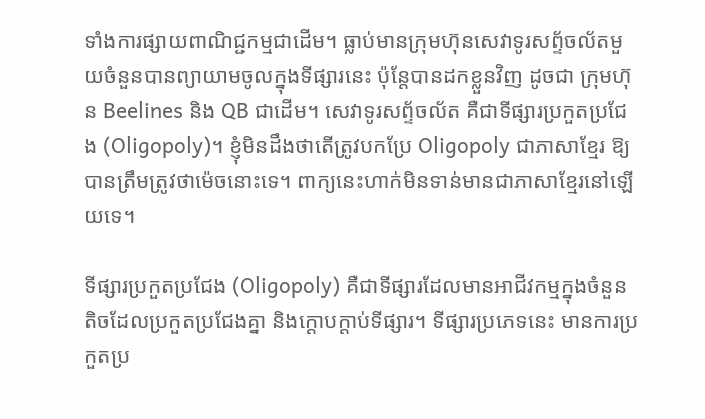ទាំងការផ្សាយពាណិជ្ជកម្មជាដើម។ ធ្លាប់មានក្រុមហ៊ុនសេវាទូរសព័្ទចល័តមួយចំនួនបានព្យាយាមចូលក្នុងទីផ្សារនេះ ប៉ុន្តែបានដកខ្លួនវិញ ដូចជា ក្រុមហ៊ុន Beelines និង QB ជាដើម។ សេវាទូរសព័្ទចល័ត គឺជាទីផ្សារប្រកួតប្រជែង (Oligopoly)។ ខ្ញុំមិនដឹងថាតើត្រូវបកប្រែ Oligopoly ជាភាសាខ្មែរ ឱ្យបានត្រឹមត្រូវថាម៉េចនោះទេ។ ពាក្យនេះហាក់មិនទាន់មានជាភាសាខ្មែរនៅឡើយទេ។

ទីផ្សារប្រកួតប្រជែង (Oligopoly) គឺជាទីផ្សារដែលមានអាជីវកម្មក្នុងចំនួនតិចដែលប្រកួតប្រជែងគ្នា និងក្តោបក្តាប់ទីផ្សារ។ ទីផ្សារប្រភេទនេះ មានការប្រកួតប្រ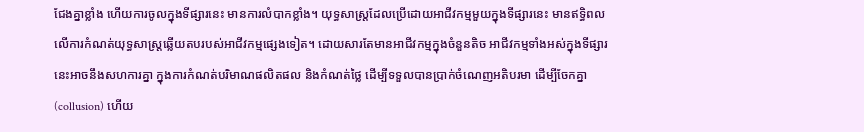ជែងគ្នាខ្លាំង ហើយការចូលក្នុងទីផ្សារនេះ មានការលំបាកខ្លាំង។ យុទ្ធសាស្ត្រដែលប្រើដោយអាជីវកម្មមួយក្នុងទីផ្សារនេះ មានឥទ្ធិពលលើការកំណត់យុទ្ធសាស្ត្រឆ្លើយតបរបស់អាជីវកម្មផ្សេងទៀត។ ដោយសារតែមានអាជីវកម្មក្នុងចំនួនតិច អាជីវកម្មទាំងអស់ក្នុងទីផ្សារនេះអាចនឹងសហការគ្នា ក្នុងការកំណត់បរិមាណផលិតផល និងកំណត់ថ្លៃ ដើម្បីទទួលបានប្រាក់ចំណេញអតិបរមា ដើម្បីចែកគ្នា (collusion) ហើយ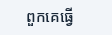ពួកគេធ្វើ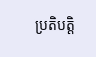ប្រតិបត្តិ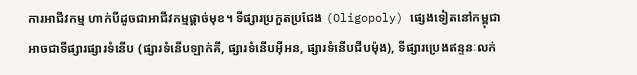ការអាជីវកម្ម ហាក់បីដូចជាអាជីវកម្មផ្តាច់មុខ។ ទីផ្សារប្រកួតប្រជែង (Oligopoly) ផ្សេងទៀតនៅកម្ពុជា អាចជាទីផ្សារផ្សារទំនើប (ផ្សារទំនើបឡាក់គី, ផ្សារទំនើបអុីអន, ផ្សារទំនើបជីបម៉ុង), ទីផ្សារប្រេងឥន្ទនៈលក់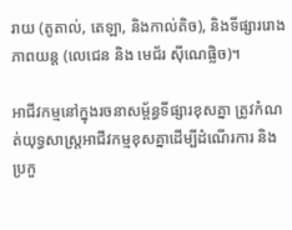រាយ (តូតាល់, តេឡា, និងកាល់តិច), និងទីផ្សាររោងភាពយន្ត (លេជេន និង មេជ័រ ស៊ីណេផ្លិច)។

អាជីវកម្មនៅក្នុងរចនាសម្ព័ន្ធទីផ្សារខុសគ្នា ត្រូវកំណត់យុទ្ធសាស្ត្រអាជីវកម្មខុសគ្នាដើម្បីដំណើរការ និងប្រកួ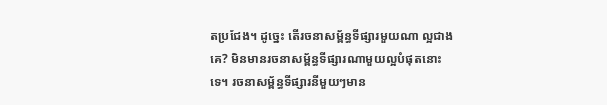តប្រជែង។ ដូច្នេះ តើរចនាសម្ព័ន្ធទីផ្សារមួយណា ល្អជាងគេ? មិនមានរចនាសម្ព័ន្ធទីផ្សារណាមួយល្អបំផុតនោះទេ។ រចនាសម្ព័ន្ធទីផ្សារនីមួយៗមាន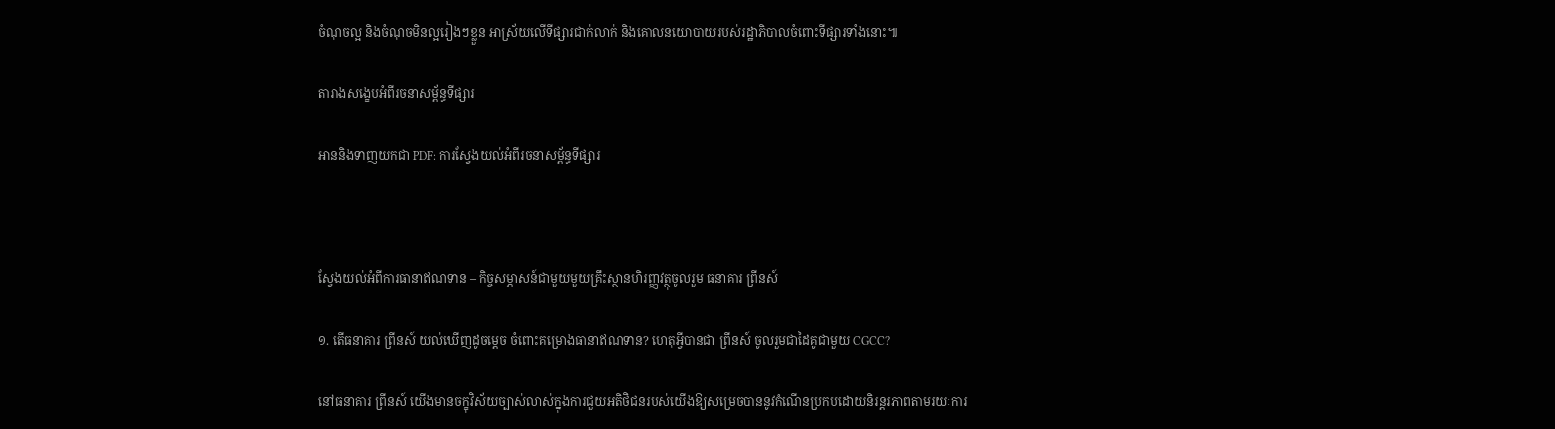ចំណុចល្អ និងចំណុចមិនល្អរៀងៗខ្លួន អាស្រ័យលើទីផ្សារជាក់លាក់ និងគោលនយោបាយរបស់រដ្ឋាភិបាលចំពោះទីផ្សារទាំងនោះ៕

តារាងសង្ខេបអំពីរចនាសម្ព័ន្ធទីផ្សារ

អាននិងទាញយកជា PDF: ការស្វែងយល់អំពីរចនាសម្ព័ន្ធទីផ្សារ



ស្វែងយល់អំពីការធានាឥណទាន – កិច្ចសម្ភាសន៍ជាមួយមួយគ្រឹះស្ថានហិរញ្ញវត្ថុចូលរួម ធនាគារ ព្រីនស៍

១. តើធនាគារ ព្រីនស៍ យល់ឃើញដូចម្តេច ចំពោះគម្រោងធានាឥណទាន? ហេតុអ្វីបានជា ព្រីនស៍ ចូលរួមជាដៃគូជាមួយ CGCC?

នៅធនាគារ ព្រីនស៍ យើងមានចក្ខុវិស័យច្បាស់លាស់ក្នុងការជួយអតិថិជនរបស់យើងឱ្យសម្រេចបាននូវកំណើនប្រកបដោយនិរន្តរភាពតាមរយៈការ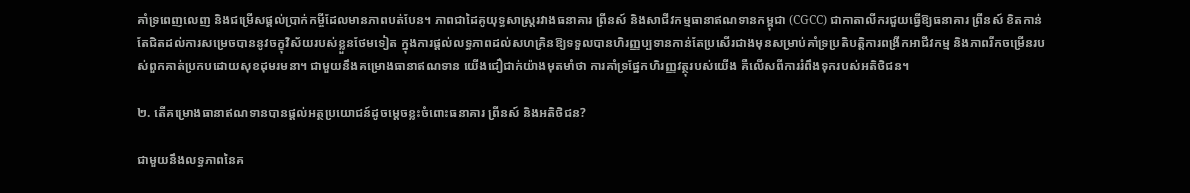គាំទ្រពេញលេញ និងជម្រើសផ្តល់ប្រាក់កម្ចីដែលមានភាពបត់បែន។ ភាពជាដៃគូយុទ្ធសាស្រ្តរវាងធនាគារ ព្រីនស៍ និងសាជីវកម្មធានាឥណទានកម្ពុជា (CGCC) ជាកាតាលីករជួយធ្វើឱ្យធនាគារ ព្រីនស៍ ខិតកាន់តែជិតដល់ការសម្រេចបាននូវចក្ខុវិស័យរបស់ខ្លួនថែមទៀត ក្នុងការផ្តល់លទ្ធភាពដល់សហគ្រិនឱ្យទទួលបានហិរញ្ញប្បទានកាន់តែប្រសើរជាងមុនសម្រាប់គាំទ្រប្រតិបត្តិការពង្រីកអាជីវកម្ម និងភាពរីកចម្រើនរបស់ពួកគាត់ប្រកបដោយសុខដុមរមនា។ ជាមួយនឹងគម្រោងធានាឥណទាន យើងជឿជាក់យ៉ាងមុតមាំថា ការគាំទ្រផ្នែកហិរញ្ញវត្ថុរបស់យើង គឺលើសពីការរំពឹងទុករបស់អតិថិជន។

២. តើគម្រោងធានាឥណទានបានផ្តល់អត្ថប្រយោជន៍ដូចម្តេចខ្លះចំពោះធនាគារ ព្រីនស៍ និងអតិថិជន?

ជាមួយនឹងលទ្ធភាពនៃគ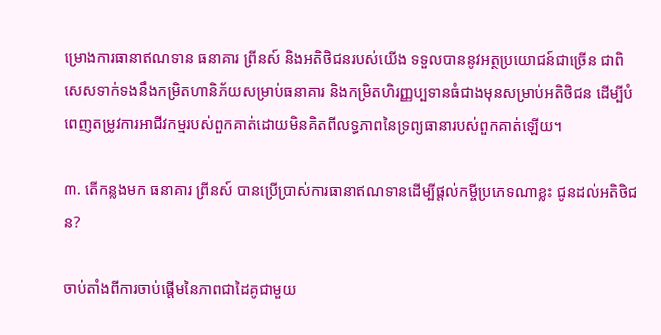ម្រោងការធានាឥណទាន ធនាគារ ព្រីនស៍ និងអតិថិជនរបស់យើង ទទួលបាននូវអត្ថប្រយោជន៍ជាច្រើន ជាពិសេសទាក់ទងនឹងកម្រិតហានិភ័យសម្រាប់ធនាគារ និងកម្រិតហិរញ្ញប្បទានធំជាងមុនសម្រាប់អតិថិជន ដើម្បីបំពេញតម្រូវការអាជីវកម្មរបស់ពួកគាត់ដោយមិនគិតពីលទ្ធភាពនៃទ្រព្យធានារបស់ពួកគាត់ឡើយ។

៣. តើកន្លងមក ធនាគារ ព្រីនស៍ បានប្រើប្រាស់ការធានាឥណទានដើម្បីផ្តល់កម្ចីប្រភេទណាខ្លះ ជូនដល់អតិថិជន?

ចាប់តាំងពីការចាប់ផ្តើមនៃភាពជាដៃគូជាមួយ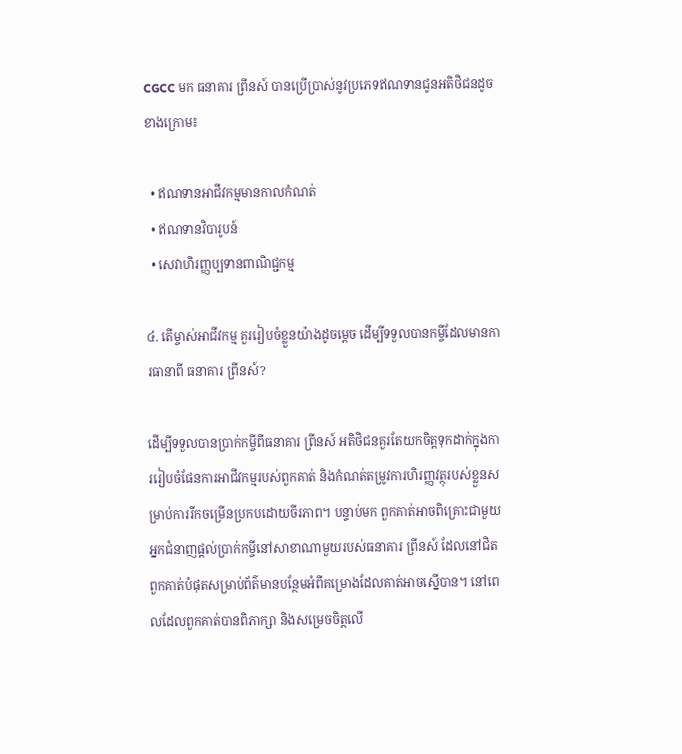CGCC មក ធនាគារ ព្រីនស៍ បានប្រើប្រាស់នូវប្រភេទឥណទានជូនអតិថិជនដូចខាងក្រោម៖

  • ឥណទានអាជីវកម្មមានកាលកំណត់
  • ឥណទានវិបារូបន៍
  • សេវាហិរញ្ញប្បទានពាណិជ្ជកម្ម

៤. តើម្ចាស់អាជីវកម្ម គួររៀបចំខ្លួនយ៉ាងដូចម្តេច ដើម្បីទទួលបានកម្ចីដែលមានការធានាពី ធនាគារ ព្រីនស៍?

ដើម្បីទទួលបានប្រាក់កម្ចីពីធនាគារ ព្រីនស៍ អតិថិជនគួរតែយកចិត្តទុកដាក់ក្នុងការរៀបចំផែនការអាជីវកម្មរបស់ពួកគាត់ និងកំណត់តម្រូវការហិរញ្ញវត្ថុរបស់ខ្លួនសម្រាប់ការរីកចម្រើនប្រកបដោយចីរភាព។ បន្ទាប់មក ពួកគាត់អាចពិគ្រោះជាមួយអ្នកជំនាញផ្តល់ប្រាក់កម្ចីនៅសាខាណាមួយរបស់ធនាគារ ព្រីនស៍ ដែលនៅជិតពួកគាត់បំផុតសម្រាប់ព័ត៌មានបន្ថែមអំពីគម្រោងដែលគាត់អាចស្នើបាន។ នៅពេលដែលពួកគាត់បានពិភាក្សា និងសម្រេចចិត្តលើ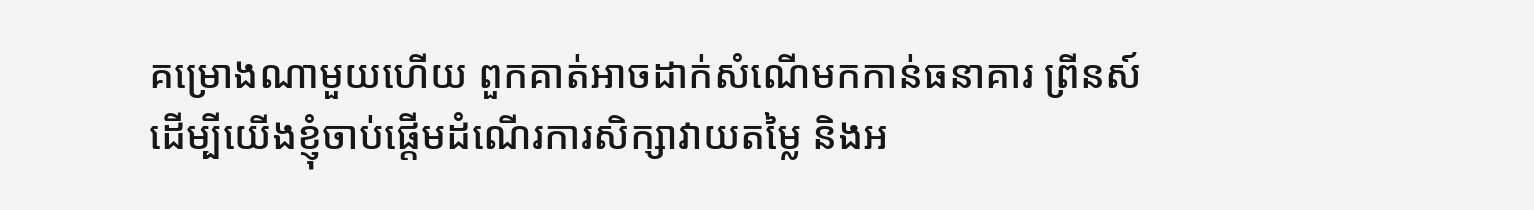គម្រោងណាមួយហើយ ពួកគាត់អាចដាក់សំណើមកកាន់ធនាគារ ព្រីនស៍ ដើម្បីយើងខ្ញុំចាប់ផ្តើមដំណើរការសិក្សាវាយតម្លៃ និងអ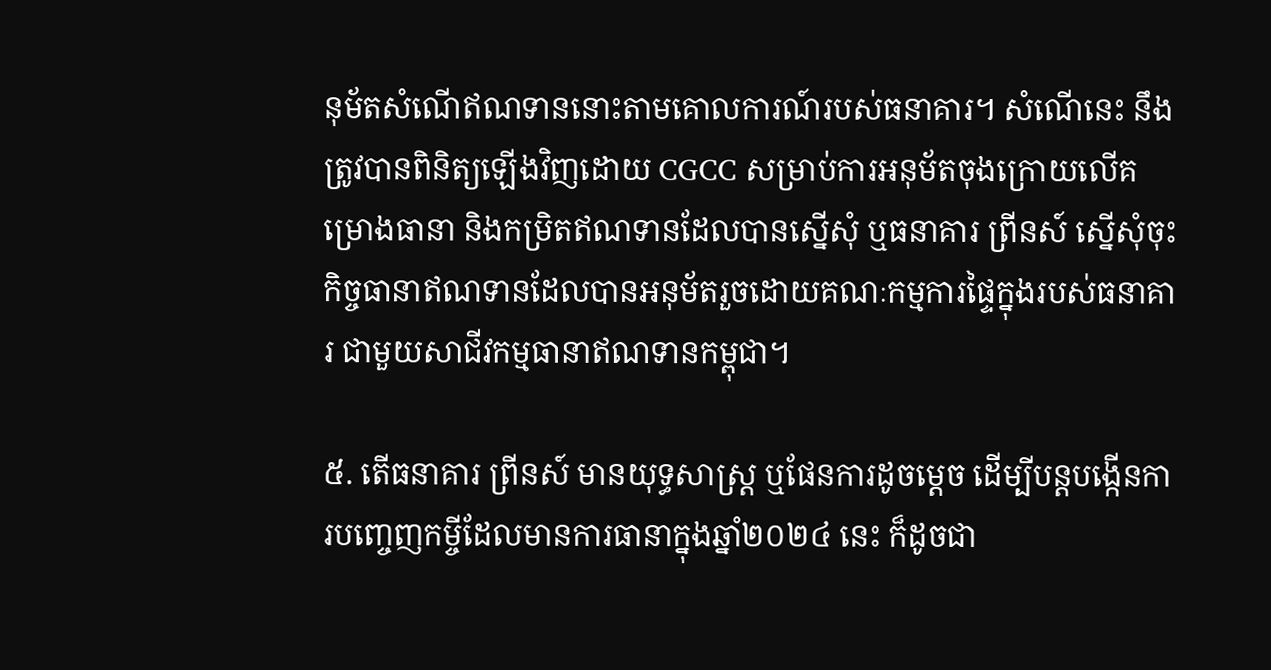នុម័តសំណើឥណទាននោះតាមគោលការណ៍របស់ធនាគារ។ សំណើនេះ នឹងត្រូវបានពិនិត្យឡើងវិញដោយ CGCC សម្រាប់ការអនុម័តចុងក្រោយលើគម្រោងធានា និងកម្រិតឥណទានដែលបានស្នើសុំ ឬធនាគារ ព្រីនស៍ ស្នើសុំចុះកិច្ចធានាឥណទានដែលបានអនុម័តរួចដោយគណៈកម្មការផ្ទៃក្នុងរបស់ធនាគារ ជាមួយសាជីវកម្មធានាឥណទានកម្ពុជា។

៥. តើធនាគារ ព្រីនស៍ មានយុទ្ធសាស្រ្ត ឬផែនការដូចម្តេច ដើម្បីបន្តបង្កើនការបញ្ចេញកម្ចីដែលមានការធានាក្នុងឆ្នាំ២០២៤ នេះ ក៏ដូចជា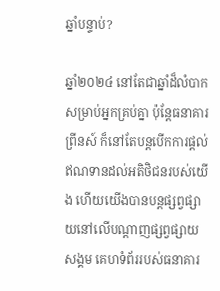ឆ្នាំបន្ទាប់?

ឆ្នាំ២០២៤ នៅតែជាឆ្នាំដ៏លំបាកសម្រាប់អ្នកគ្រប់គ្នា ប៉ុន្តែធនាគារ ព្រីនស៍ ក៏នៅតែបន្តបើកការផ្តល់ឥណទានដល់អតិថិជនរបស់យើង ហើយយើងបានបន្តផ្សព្វផ្សាយនៅលើបណ្តាញផ្សព្វផ្សាយសង្គម គេហទំព័ររបស់ធនាគារ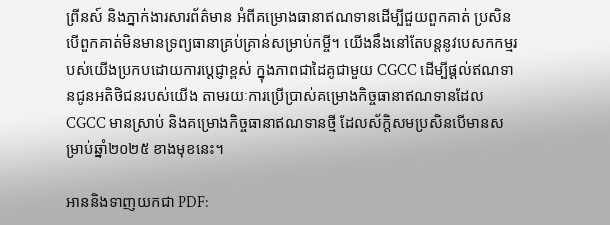ព្រីនស៍ និងភ្នាក់ងារសារព័ត៌មាន អំពីគម្រោងធានាឥណទានដើម្បីជួយពួកគាត់ ប្រសិនបើពួកគាត់មិនមានទ្រព្យធានាគ្រប់គ្រាន់សម្រាប់កម្ចី។ យើងនឹងនៅតែបន្តនូវបេសកកម្មរបស់យើងប្រកបដោយការប្តេជ្ញាខ្ពស់ ក្នុងភាពជាដៃគូជាមួយ CGCC ដើម្បីផ្តល់ឥណទានជូនអតិថិជនរបស់យើង តាមរយៈការប្រើប្រាស់គម្រោងកិច្ចធានាឥណទានដែល CGCC មានស្រាប់ និងគម្រោងកិច្ចធានាឥណទានថ្មី ដែលស័ក្តិសមប្រសិនបើមានសម្រាប់ឆ្នាំ២០២៥ ខាងមុខនេះ។

អាននិងទាញយកជា PDF: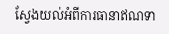ស្វែងយល់អំពីការធានាឥណទា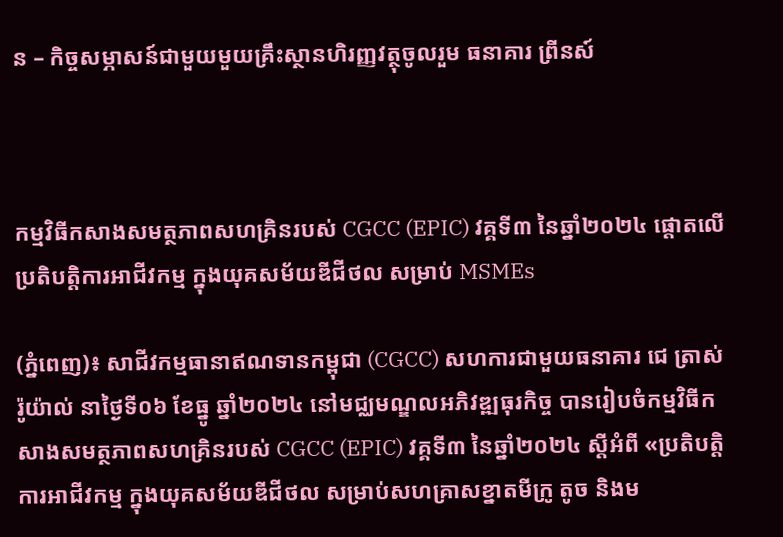ន – កិច្ចសម្ភាសន៍ជាមួយមួយគ្រឹះស្ថានហិរញ្ញវត្ថុចូលរួម ធនាគារ ព្រីនស៍



កម្មវិធីកសាងសមត្ថភាពសហគ្រិនរបស់ CGCC (EPIC) វគ្គទី៣ នៃឆ្នាំ២០២៤ ផ្តោតលើ ប្រតិបត្តិការអាជីវកម្ម ក្នុងយុគសម័យឌីជីថល សម្រាប់ MSMEs

(ភ្នំពេញ)៖ សាជីវកម្មធានាឥណទានកម្ពុជា (CGCC) សហការជាមួយធនាគារ ជេ ត្រាស់ រ៉ូយ៉ាល់ នាថ្ងៃទី០៦ ខែធ្នូ ឆ្នាំ២០២៤ នៅមជ្ឈមណ្ឌលអភិវឌ្ឍធុរកិច្ច បានរៀបចំកម្មវិធីកសាងសមត្ថភាពសហគ្រិនរបស់ CGCC (EPIC) វគ្គទី៣ នៃឆ្នាំ២០២៤ ស្តីអំពី «ប្រតិបត្តិការអាជីវកម្ម ក្នុងយុគសម័យឌីជីថល សម្រាប់សហគ្រាសខ្នាតមីក្រូ តូច និងម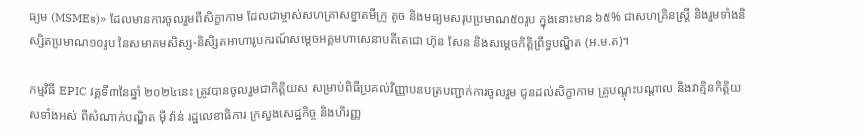ធ្យម (MSMEs)» ដែលមានការចូលរួមពីសិក្ខាកាម ដែលជាម្ចាស់សហគ្រាសខ្នាតមីក្រូ តូច និងមធ្យមសរុបប្រមាណ៥០រូប ក្នុងនោះមាន ៦៥% ជាសហគ្រិនស្រ្តី និងរួមទាំងនិស្សិតប្រមាណ១០រូប នៃសមាគមសិស្ស-និសិ្សតអាហារូបករណ៍សម្តេចអគ្គមហាសេនាបតីតេជោ ហ៊ុន សែន និងសម្តេចកិត្តិព្រឹទ្ធបណ្ឌិត (អ.ម.ត)។

កម្មវិធី EPIC វគ្គទី៣នៃឆ្នាំ ២០២៤នេះ ត្រូវបានចូលរួមជាកិត្តិយស សម្រាប់ពិធីប្រគល់វិញ្ញាបនបត្របញ្ជាក់ការចូលរួម ជូនដល់សិក្ខាកាម គ្រូបណ្តុះបណ្តាល និងវាគ្មិនកិត្តិយសទាំងអស់ ពីសំណាក់បណ្ឌិត ម៉ី វ៉ាន់ រដ្ឋលេខាធិការ ក្រសួងសេដ្ឋកិច្ច និងហិរញ្ញ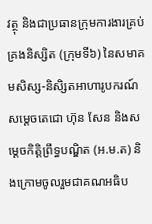វត្ថុ និងជាប្រធានក្រុមការងារគ្រប់គ្រងនិស្សិត (ក្រុមទី៦) នៃសមាគមសិស្ស-និសិ្សតអាហារូបករណ៍ សម្តេចតេជោ ហ៊ុន សែន និងសម្តេចកិត្តិព្រឹទ្ធបណ្ឌិត (អ.ម.ត) និងក្រោមចូលរួមជាគណអធិប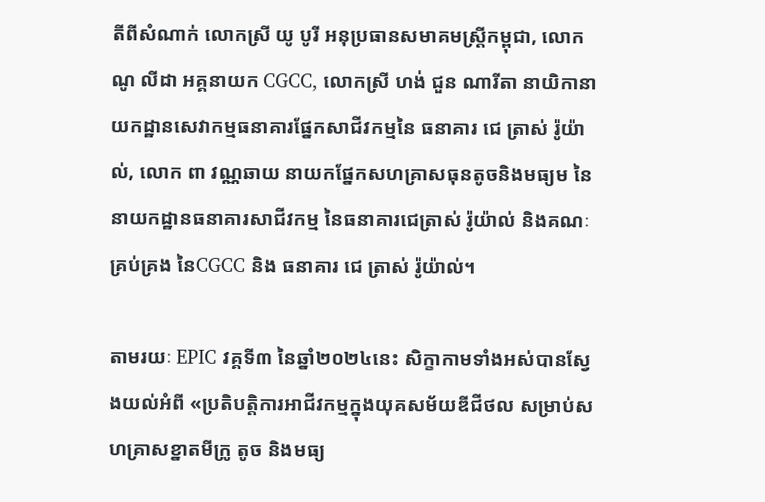តីពីសំណាក់ លោកស្រី យូ បូរី អនុប្រធានសមាគមស្រ្តីកម្ពុជា, លោក ណូ លីដា អគ្គនាយក CGCC, លោកស្រី ហង់ ជួន ណារីតា នាយិកានាយកដ្ឋានសេវាកម្មធនាគារផ្នែកសាជីវកម្មនៃ ធនាគារ ជេ ត្រាស់ រ៉ូយ៉ាល់, លោក ពា វណ្ណឆាយ នាយកផ្នែកសហគ្រាសធុនតូចនិងមធ្យម នៃនាយកដ្ឋានធនាគារសាជីវកម្ម នៃធនាគារជេត្រាស់ រ៉ូយ៉ាល់ និងគណៈគ្រប់គ្រង នៃCGCC និង ធនាគារ ជេ ត្រាស់ រ៉ូយ៉ាល់។

តាមរយៈ EPIC វគ្គទី៣ នៃឆ្នាំ២០២៤នេះ សិក្ខាកាមទាំងអស់បានស្វែងយល់អំពី «ប្រតិបត្តិការអាជីវកម្មក្នុងយុគសម័យឌីជីថល សម្រាប់សហគ្រាសខ្នាតមីក្រូ តូច និងមធ្យ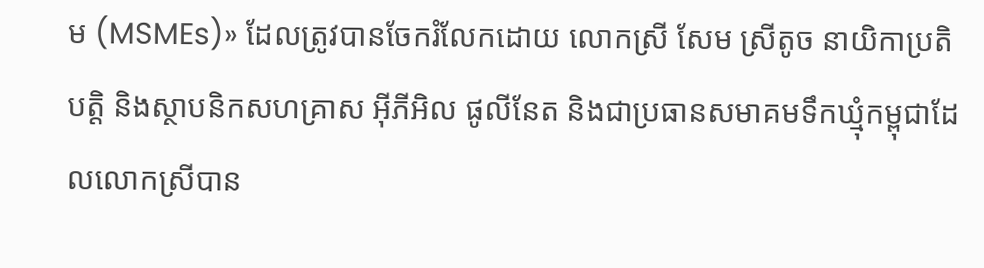ម (MSMEs)» ដែលត្រូវបានចែករំលែកដោយ លោកស្រី សែម ស្រីតូច នាយិកាប្រតិបត្តិ និងស្ថាបនិកសហគ្រាស អ៊ីភីអិល ផូលីនែត និងជាប្រធានសមាគមទឹកឃ្មុំកម្ពុជាដែលលោកស្រីបាន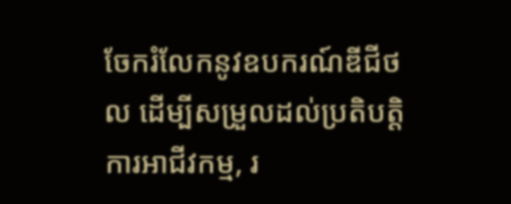ចែករំលែកនូវឧបករណ៍ឌីជីថល ដើម្បីសម្រួលដល់ប្រតិបត្តិការអាជីវកម្ម, រ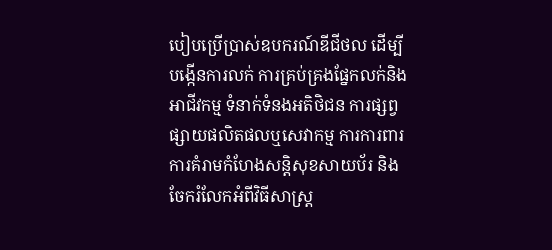បៀបប្រើប្រាស់ឧបករណ៍ឌីជីថល ដើម្បីបង្កើនការលក់ ការគ្រប់គ្រងផ្នែកលក់និងអាជីវកម្ម ទំនាក់ទំនងអតិថិជន ការផ្សព្វផ្សាយផលិតផលឬសេវាកម្ម ការការពារការគំរាមកំហែងសន្តិសុខសាយប័រ និងចែករំលែកអំពីវិធីសាស្រ្ត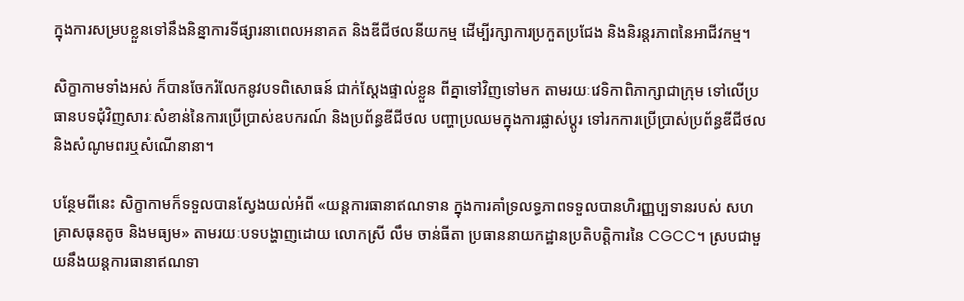ក្នុងការសម្របខ្លួនទៅនឹងនិន្នាការទីផ្សារនាពេលអនាគត និងឌីជីថលនីយកម្ម ដើម្បីរក្សាការប្រកួតប្រជែង និងនិរន្តរភាពនៃអាជីវកម្ម។

សិក្ខាកាមទាំងអស់ ក៏បានចែករំលែកនូវបទពិសោធន៍ ជាក់ស្តែងផ្ទាល់ខ្លួន ពីគ្នាទៅវិញទៅមក តាមរយៈវេទិកាពិភាក្សាជាក្រុម ទៅលើប្រធានបទជុំវិញសារៈសំខាន់នៃការប្រើប្រាស់ឧបករណ៍ និងប្រព័ន្ធឌីជីថល បញ្ហាប្រឈមក្នុងការផ្លាស់ប្តូរ ទៅរកការប្រើប្រាស់ប្រព័ន្ធឌីជីថល និងសំណូមពរឬសំណើនានា។

បន្ថែមពីនេះ សិក្ខាកាមក៏ទទួលបានស្វែងយល់អំពី «យន្តការធានាឥណទាន ក្នុងការគាំទ្រលទ្ធភាពទទួលបានហិរញ្ញប្បទានរបស់ សហគ្រាសធុនតូច និងមធ្យម» តាមរយៈបទបង្ហាញដោយ លោកស្រី លឹម ចាន់ធីតា ប្រធាននាយកដ្ឋានប្រតិបត្តិការនៃ CGCC។ ស្របជាមួយនឹងយន្តការធានាឥណទា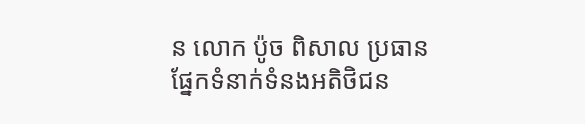ន លោក ប៉ូច ពិសាល ប្រធានផ្នែកទំនាក់ទំនងអតិថិជន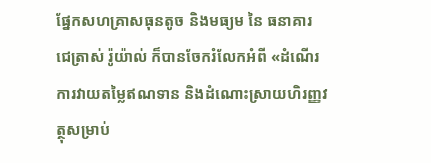ផ្នែកសហគ្រាសធុនតូច និងមធ្យម នៃ ធនាគារ ជេត្រាស់ រ៉ូយ៉ាល់ ក៏បានចែករំលែកអំពី «ដំណើរការវាយតម្លៃឥណទាន និងដំណោះស្រាយហិរញ្ញវត្ថុសម្រាប់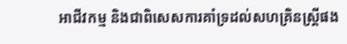អាជីវកម្ម និងជាពិសេសការគាំទ្រដល់សហគ្រិនស្រ្តីផង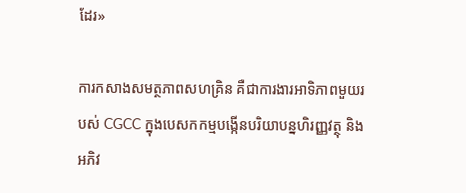ដែរ»

ការកសាងសមត្ថភាពសហគ្រិន គឺជាការងារអាទិភាពមួយរបស់ CGCC ក្នុងបេសកកម្មបង្កើនបរិយាបន្នហិរញ្ញវត្ថុ និងអភិវ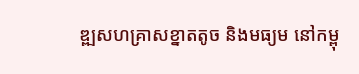ឌ្ឍសហគ្រាសខ្នាតតូច និងមធ្យម នៅកម្ពុ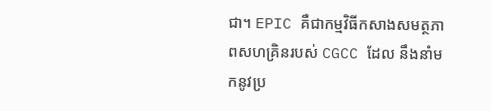ជា។ EPIC គឺជាកម្មវិធីកសាងសមត្ថភាពសហគ្រិនរបស់ CGCC ដែល នឹងនាំមកនូវប្រ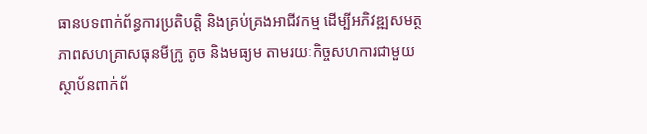ធានបទពាក់ព័ន្ធការប្រតិបត្តិ និងគ្រប់គ្រងអាជីវកម្ម ដើម្បីអភិវឌ្ឍសមត្ថភាពសហគ្រាសធុនមីក្រូ តូច និងមធ្យម តាមរយៈកិច្ចសហការជាមួយស្ថាប័នពាក់ព័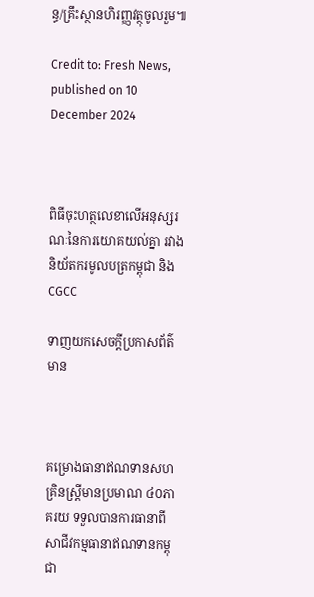ន្ធ/គ្រឹះស្ថានហិរញ្ញវត្ថុចូលរួម៕

Credit to: Fresh News, published on 10 December 2024



ពិធីចុះហត្ថលេខាលើអនុស្សរណៈនៃការយោគយល់គ្នា រវាងនិយ័តករមូលបត្រកម្ពុជា និង CGCC

ទាញយកសេចក្តីប្រកាសព័ត៌មាន



គម្រោងធានាឥណទានសហគ្រិនស្ត្រីមានប្រមាណ ៤០ភាគរយ ទទួលបានការធានាពីសាជីវកម្មធានាឥណទានកម្ពុជា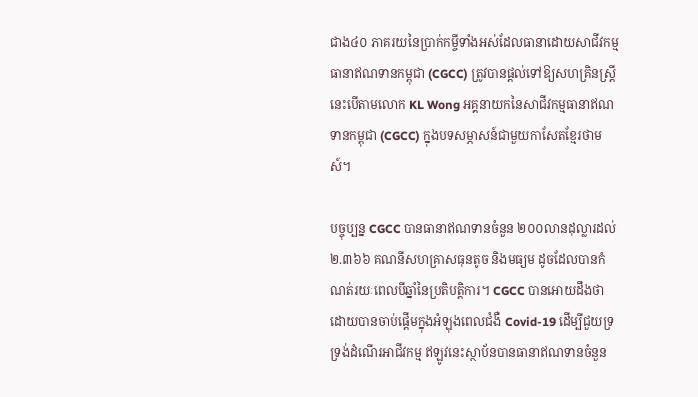ជាង៤០ ភាគរយនៃប្រាក់កម្ចីទាំងអស់ដែលធានាដោយសាជីវកម្មធានាឥណទានកម្ពុជា (CGCC) ត្រូវបានផ្តល់ទៅឱ្យសហគ្រិនស្ត្រី នេះបើតាមលោក KL Wong អគ្គនាយកនៃសាជីវកម្មធានាឥណទានកម្ពុជា (CGCC) ក្នុងបទសម្ភាសន៍ជាមួយកាសែតខ្មែរថាមស៍។

បច្ចុប្បន្ន CGCC បានធានាឥណទានចំនួន ២០០លានដុល្លារដល់ ២.៣៦៦ គណនីសហគ្រាសធុនតូច និងមធ្យម ដូចដែលបានកំណត់រយៈពេលបីឆ្នាំនៃប្រតិបត្តិការ។ CGCC បានអោយដឹងថា ដោយបានចាប់ផ្តើមក្នុងអំឡុងពេលជំងឺ Covid-19 ដើម្បីជួយទ្រទ្រង់ដំណើរអាជីវកម្ម ឥឡូវនេះស្ថាប័នបានធានាឥណទានចំនួន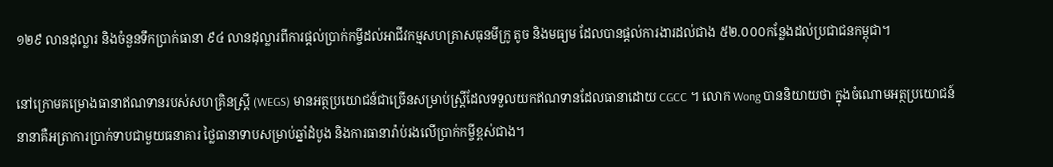១២៩ លានដុល្លារ និងចំនួនទឹកប្រាក់ធានា ៩៤ លានដុល្លារពីការផ្តល់ប្រាក់កម្ចីដល់អាជីវកម្មសហគ្រាសធុនមីក្រូ តូច និងមធ្យម ដែលបានផ្តល់ការងារដល់ជាង ៥២.០០០កន្លែងដល់ប្រជាជនកម្ពុជា។

នៅក្រោមគម្រោងធានាឥណទានរបស់សហគ្រិនស្ត្រី (WEGS) មានអត្ថប្រយោជន៍ជាច្រើនសម្រាប់ស្ត្រីដែលទទួលយកឥណទានដែលធានាដោយ CGCC ។ លោក Wong បាននិយាយថា ក្នុងចំណោមអត្ថប្រយោជន៍នានាគឺអត្រាការប្រាក់ទាបជាមួយធនាគារ ថ្លៃធានាទាបសម្រាប់ឆ្នាំដំបូង និងការធានារ៉ាប់រងលើប្រាក់កម្ចីខ្ពស់ជាង។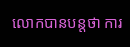លោកបានបន្តថា ការ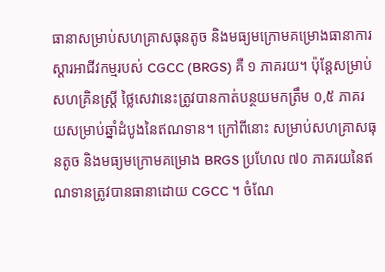ធានាសម្រាប់សហគ្រាសធុនតូច និងមធ្យមក្រោមគម្រោងធានាការស្ដារអាជីវកម្មរបស់ CGCC (BRGS) គឺ ១ ភាគរយ។ ប៉ុន្តែសម្រាប់សហគ្រិនស្ត្រី ថ្លៃសេវានេះត្រូវបានកាត់បន្ថយមកត្រឹម ០,៥ ភាគរយសម្រាប់ឆ្នាំដំបូងនៃឥណទាន។ ក្រៅពីនោះ សម្រាប់សហគ្រាសធុនតូច និងមធ្យមក្រោមគម្រោង BRGS ប្រហែល ៧០ ភាគរយនៃឥណទានត្រូវបានធានាដោយ CGCC ។ ចំណែ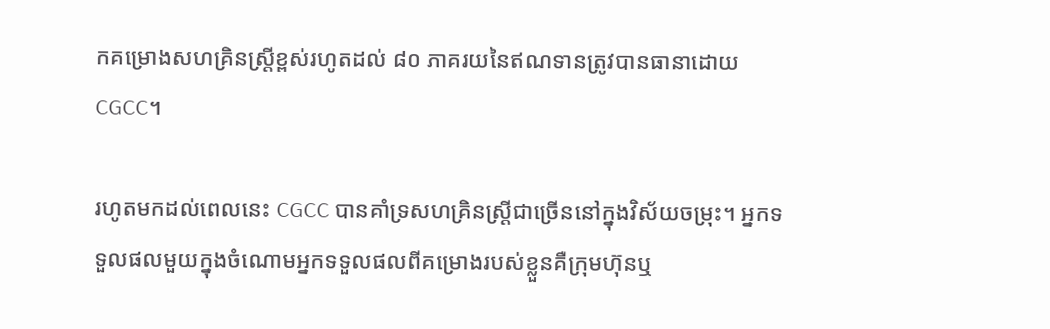កគម្រោងសហគ្រិនស្ត្រីខ្ពស់រហូតដល់ ៨០ ភាគរយនៃឥណទានត្រូវបានធានាដោយ CGCC។

រហូតមកដល់ពេលនេះ CGCC បានគាំទ្រសហគ្រិនស្ត្រីជាច្រើននៅក្នុងវិស័យចម្រុះ។ អ្នកទទួលផលមួយក្នុងចំណោមអ្នកទទួលផលពីគម្រោងរបស់ខ្លួនគឺក្រុមហ៊ុនឬ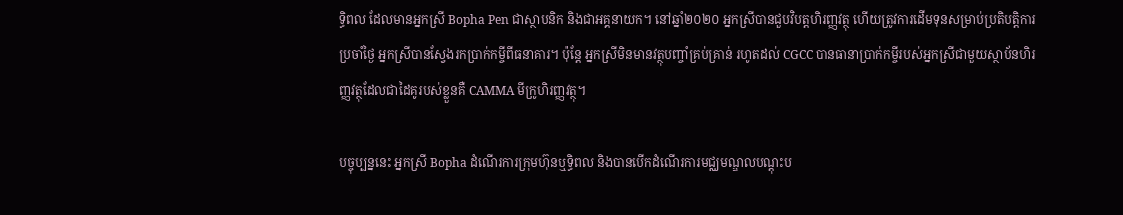ទ្ធិពល ដែលមានអ្នកស្រី Bopha Pen ជាស្ថាបនិក និងជាអគ្គនាយក។ នៅឆ្នាំ២០២០ អ្នកស្រីបានជួបវិបត្តហិរញ្ញវត្ថុ ហើយត្រូវការដើមទុនសម្រាប់ប្រតិបត្តិការប្រចាំថ្ងៃ អ្នកស្រីបានស្វែងរកប្រាក់កម្ចីពីធនាគារ។ ប៉ុន្តែ អ្នកស្រីមិនមានវត្ថុបញ្ចាំគ្រប់គ្រាន់ រហូតដល់ CGCC បានធានាប្រាក់កម្ចីរបស់អ្នកស្រីជាមួយស្ថាប័នហិរញ្ញវត្ថុដែលជាដៃគូរបស់ខ្លួនគឺ CAMMA មីក្រូហិរញ្ញវត្ថុ។

បច្ចុប្បន្ននេះ អ្នកស្រី Bopha ដំណើរការក្រុមហ៊ុនឬទ្ធិពល និងបានបើកដំណើរការមជ្ឈមណ្ឌលបណ្តុះប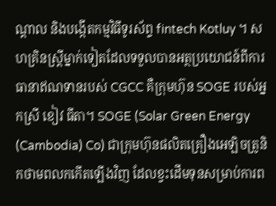ណ្តាល និងបង្កើតកម្មវិធីទូរស័ព្ទ fintech Kotluy ។ សហគ្រិនស្ត្រីម្នាក់ទៀតដែលទទួលបានអត្ថប្រយោជន៍ពីការធានាឥណទានរបស់ CGCC គឺក្រុមហ៊ុន SOGE របស់អ្នកស្រី ខៀវ ធីតា។ SOGE (Solar Green Energy (Cambodia) Co) ជាក្រុមហ៊ុនផលិតគ្រឿងអេឡិចត្រូនិកថាមពលកកើតឡើងវិញ ដែលខ្វះដើមទុនសម្រាប់ការព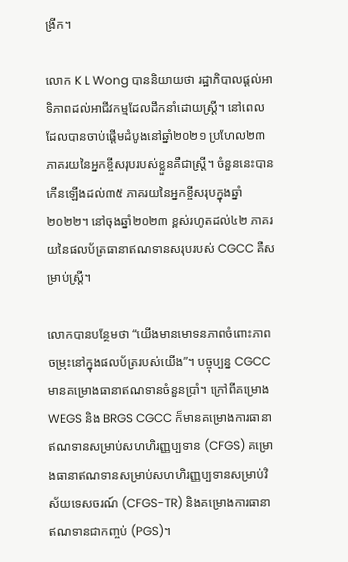ង្រីក។

លោក K L Wong បាននិយាយថា រដ្ឋាភិបាលផ្តល់អាទិភាពដល់អាជីវកម្មដែលដឹកនាំដោយស្ត្រី។ នៅពេលដែលបានចាប់ផ្តើមដំបូងនៅឆ្នាំ២០២១ ប្រហែល២៣ភាគរយនៃអ្នកខ្ចីសរុបរបស់ខ្លួនគឺជាស្ត្រី។ ចំនួននេះបានកើនឡើងដល់៣៥ ភាគរយនៃអ្នកខ្ចីសរុបក្នុងឆ្នាំ២០២២។ នៅចុងឆ្នាំ២០២៣ ខ្ពស់រហូតដល់៤២ ភាគរយនៃផលប័ត្រធានាឥណទានសរុបរបស់ CGCC គឺសម្រាប់ស្ត្រី។

លោកបានបន្ថែមថា “យើងមានមោទនភាពចំពោះភាពចម្រុះនៅក្នុងផលប័ត្ររបស់យើង”។ បច្ចុប្បន្ន CGCC មានគម្រោងធានាឥណទានចំនួនប្រាំ។ ក្រៅពីគម្រោង WEGS និង BRGS CGCC ក៏មានគម្រោងការធានាឥណទានសម្រាប់សហហិរញ្ញប្បទាន (CFGS) គម្រោងធានាឥណទានសម្រាប់សហហិរញ្ញប្បទានសម្រាប់វិស័យទេសចរណ៍ (CFGS-TR) និងគម្រោងការធានាឥណទានជាកញ្ចប់ (PGS)។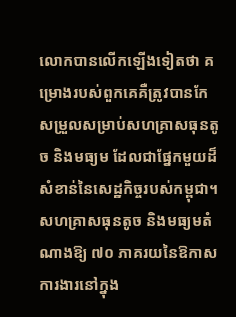លោកបានលើកឡើងទៀតថា គម្រោងរបស់ពួកគេគឺត្រូវបានកែសម្រួលសម្រាប់សហគ្រាសធុនតូច និងមធ្យម ដែលជាផ្នែកមួយដ៏សំខាន់នៃសេដ្ឋកិច្ចរបស់កម្ពុជា។ សហគ្រាសធុនតូច និងមធ្យមតំណាងឱ្យ ៧០ ភាគរយនៃឱកាសការងារនៅក្នុង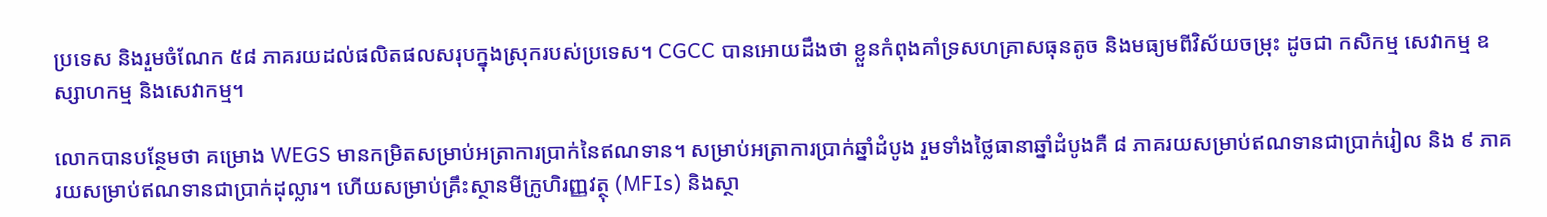ប្រទេស និងរួមចំណែក ៥៨ ភាគរយដល់ផលិតផលសរុបក្នុងស្រុករបស់ប្រទេស។ CGCC បានអោយដឹងថា ខ្លួនកំពុងគាំទ្រសហគ្រាសធុនតូច និងមធ្យមពីវិស័យចម្រុះ ដូចជា កសិកម្ម សេវាកម្ម ឧស្សាហកម្ម និងសេវាកម្ម។

លោកបានបន្ថែមថា គម្រោង WEGS មានកម្រិតសម្រាប់អត្រាការប្រាក់នៃឥណទាន។ សម្រាប់អត្រាការប្រាក់ឆ្នាំដំបូង រួមទាំងថ្លៃធានាឆ្នាំដំបូងគឺ ៨ ភាគរយសម្រាប់ឥណទានជាប្រាក់រៀល និង ៩ ភាគរយសម្រាប់ឥណទានជាប្រាក់ដុល្លារ។ ហើយសម្រាប់គ្រឹះស្ថានមីក្រូហិរញ្ញវត្ថុ (MFIs) និងស្ថា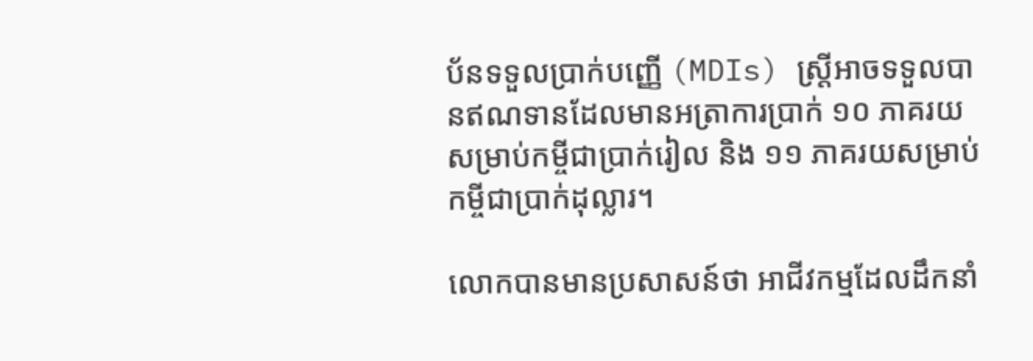ប័នទទួលប្រាក់បញ្ញើ (MDIs) ស្ត្រីអាចទទួលបានឥណទានដែលមានអត្រាការប្រាក់ ១០ ភាគរយសម្រាប់កម្ចីជាប្រាក់រៀល និង ១១ ភាគរយសម្រាប់កម្ចីជាប្រាក់ដុល្លារ។

លោកបានមានប្រសាសន៍ថា អាជីវកម្មដែលដឹកនាំ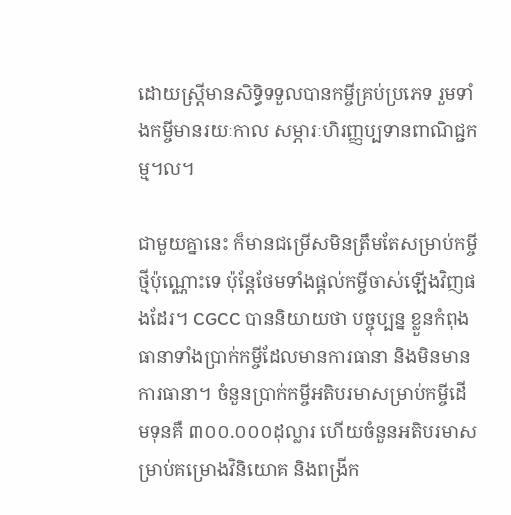ដោយស្ត្រីមានសិទ្ធិទទួលបានកម្ចីគ្រប់ប្រភេទ រួមទាំងកម្ចីមានរយៈកាល សម្ភារៈហិរញ្ញប្បទានពាណិជ្ជកម្ម។ល។

ជាមួយគ្នានេះ ក៏មានជម្រើសមិនត្រឹមតែសម្រាប់កម្ចីថ្មីប៉ុណ្ណោះទេ ប៉ុន្តែថែមទាំងផ្តល់កម្ចីចាស់ឡើងវិញផងដែរ។ CGCC បាននិយាយថា បច្ចុប្បន្ន ខ្លួនកំពុងធានាទាំងប្រាក់កម្ចីដែលមានការធានា និងមិនមានការធានា។ ចំនួនប្រាក់កម្ចីអតិបរមាសម្រាប់កម្ចីដើមទុនគឺ ៣០០.០០០ដុល្លារ ហើយចំនួនអតិបរមាសម្រាប់គម្រោងវិនិយោគ និងពង្រីក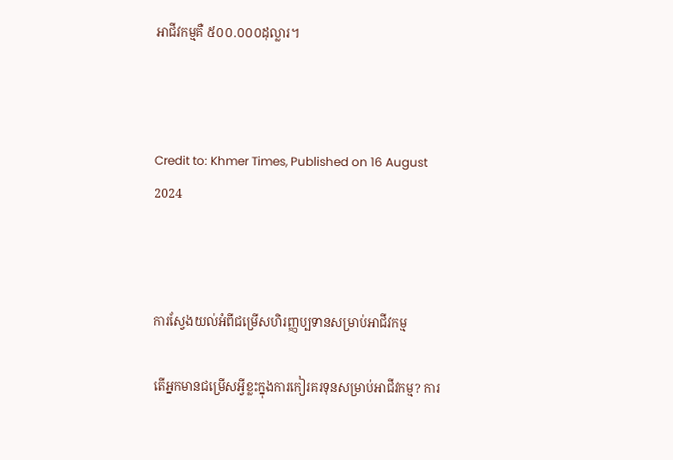អាជីវកម្មគឺ ៥០០.០០០ដុល្លារ។



Credit to: Khmer Times, Published on 16 August 2024



ការស្វែងយល់អំពីជម្រើសហិរញ្ញប្បទានសម្រាប់អាជីវកម្ម

តើអ្នកមានជម្រើសអ្វីខ្លះក្នុងការកៀរគរទុនសម្រាប់អាជីវកម្ម? ការ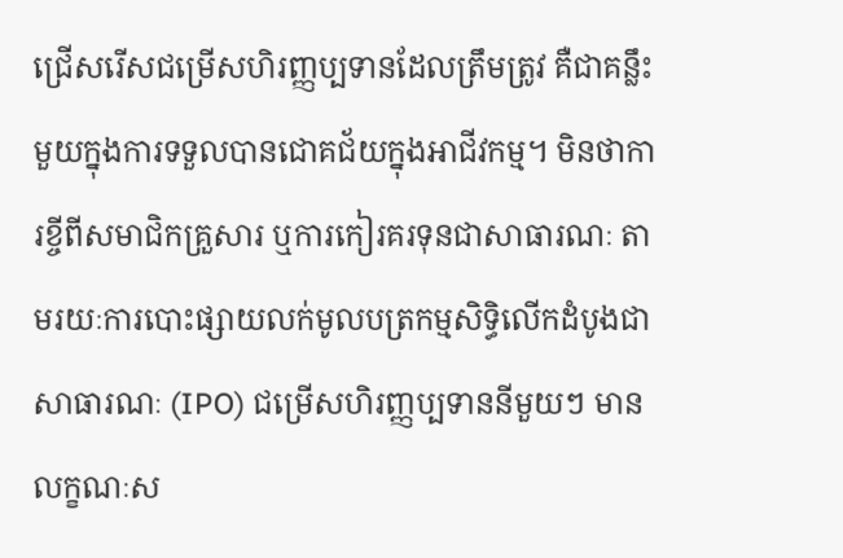ជ្រើសរើសជម្រើសហិរញ្ញប្បទានដែលត្រឹមត្រូវ គឺជាគន្លឹះមួយក្នុងការទទួលបានជោគជ័យក្នុងអាជីវកម្ម។ មិនថាការខ្ចីពីសមាជិកគ្រួសារ ឬការកៀរគរទុនជាសាធារណៈ តាមរយៈការបោះផ្សាយលក់មូលបត្រកម្មសិទ្ធិលើកដំបូងជាសាធារណៈ (IPO) ជម្រើសហិរញ្ញប្បទាននីមួយៗ មានលក្ខណៈស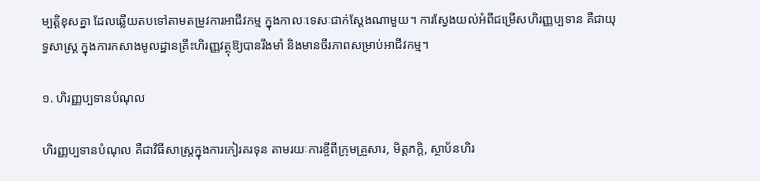ម្បត្តិខុសគ្នា ដែលឆ្លើយតបទៅតាមតម្រូវការអាជីវកម្ម ក្នុងកាលៈទេសៈជាក់ស្តែងណាមួយ។ ការស្វែងយល់អំពីជម្រើសហិរញ្ញប្បទាន គឺជាយុទ្ធសាស្ត្រ ក្នុងការកសាងមូលដ្ឋានគ្រឹះហិរញ្ញវត្ថុឱ្យបានរឹងមាំ និងមានចីរភាពសម្រាប់អាជីវកម្ម។

១. ហិរញ្ញប្បទានបំណុល

ហិរញ្ញប្បទានបំណុល គឺជាវិធីសាស្ត្រក្នុងការកៀរគរទុន តាមរយៈការខ្ចីពីក្រុមគ្រួសារ, មិត្តភក្តិ, ស្ថាប័នហិរ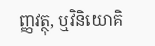ញ្ញវត្ថុ, ឬវិនិយោគិ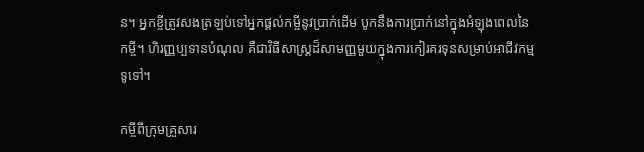ន។ អ្នកខ្ចីត្រូវសងត្រឡប់ទៅអ្នកផ្តល់កម្ចីនូវប្រាក់ដើម បូកនឹងការប្រាក់នៅក្នុងអំឡុងពេលនៃកម្ចី។ ហិរញ្ញប្បទានបំណុល គឺជាវិធីសាស្ត្រដ៏សាមញ្ញមួយក្នុងការកៀរគរទុនសម្រាប់អាជីវកម្មទូទៅ។

កម្ចីពីក្រុមគ្រួសារ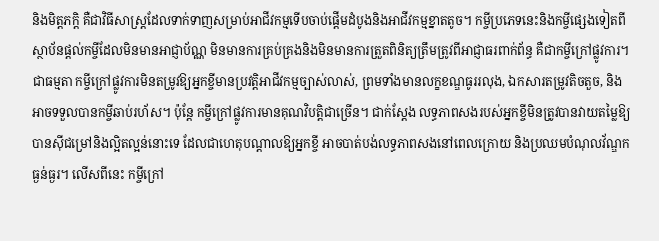និងមិត្តភក្តិ គឺជាវិធីសាស្ត្រដែលទាក់ទាញសម្រាប់អាជីវកម្មទើបចាប់ផ្តើមដំបូងនិងអាជីវកម្មខ្នាតតូច។ កម្ចីប្រភេទនេះនិងកម្ចីផ្សេងទៀតពីស្ថាប័នផ្តល់កម្ចីដែលមិនមានអាជ្ញាប័ណ្ណ មិនមានការគ្រប់គ្រងនិងមិនមានការត្រួតពិនិត្យត្រឹមត្រូវពីអាជ្ញាធរពាក់ព័ន្ធ គឺជាកម្ចីក្រៅផ្លូវការ។ ជាធម្មតា កម្ចីក្រៅផ្លូវការមិនតម្រូវឱ្យអ្នកខ្ចីមានប្រវត្តិអាជីវកម្មច្បាស់លាស់, ព្រមទាំងមានលក្ខខណ្ឌធូររលុង, ឯកសារតម្រូវតិចតួច, និងអាចទទួលបានកម្ចីឆាប់រហ័ស។ ប៉ុន្តែ កម្ចីក្រៅផ្លូវការមានគុណវិបត្តិជាច្រើន។ ជាក់ស្តែង លទ្ធភាពសងរបស់អ្នកខ្ចីមិនត្រូវបានវាយតម្លៃឱ្យបានស៊ីជម្រៅនិងល្អិតល្អន់នោះទេ ដែលជាហេតុបណ្តាលឱ្យអ្នកខ្ចី អាចបាត់បង់លទ្ធភាពសងនៅពេលក្រោយ និងប្រឈមបំណុលវ័ណ្ឌកធ្ងន់ធ្ងរ។ លើសពីនេះ កម្ចីក្រៅ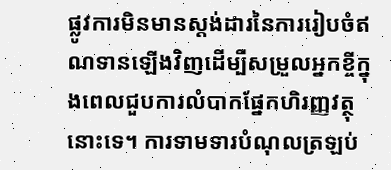ផ្លូវការមិនមានស្តង់ដារនៃការរៀបចំឥណទានឡើងវិញដើម្បីសម្រួលអ្នកខ្ចីក្នុងពេលជួបការលំបាកផ្នែកហិរញ្ញវត្ថុនោះទេ។ ការទាមទារបំណុលត្រឡប់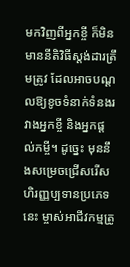មកវិញពីអ្នកខ្ចី ក៏មិនមាននីតិវិធីស្តង់ដារត្រឹមត្រូវ ដែលអាចបណ្តលឱ្យខូចទំនាក់ទំនងរវាងអ្នកខ្ចី និងអ្នកផ្តល់កម្ចី។ ដូច្នេះ មុននឹងសម្រេចជ្រើសរើសហិរញ្ញប្បទានប្រភេទនេះ ម្ចាស់អាជីវកម្មត្រូ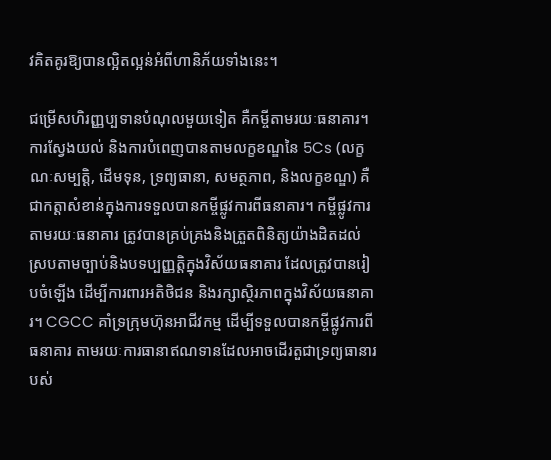វគិតគូរឱ្យបានល្អិតល្អន់អំពីហានិភ័យទាំងនេះ។

ជម្រើសហិរញ្ញប្បទានបំណុលមួយទៀត គឺកម្ចីតាមរយៈធនាគារ។ ការស្វែងយល់ និងការបំពេញបានតាមលក្ខខណ្ឌនៃ 5Cs (លក្ខណៈសម្បត្តិ, ដើមទុន, ទ្រព្យធានា, សមត្ថភាព, និងលក្ខខណ្ឌ) គឺជាកត្តាសំខាន់ក្នុងការទទួលបានកម្ចីផ្លូវការពីធនាគារ។ កម្ចីផ្លូវការតាមរយៈធនាគារ ត្រូវបានគ្រប់គ្រងនិងត្រួតពិនិត្យយ៉ាងដិតដល់ ស្របតាមច្បាប់និងបទប្បញ្ញត្តិក្នុងវិស័យធនាគារ ដែលត្រូវបានរៀបចំឡើង ដើម្បីការពារអតិថិជន និងរក្សាស្ថិរភាពក្នុងវិស័យធនាគារ។ CGCC គាំទ្រក្រុមហ៊ុនអាជីវកម្ម ដើម្បីទទួលបានកម្ចីផ្លូវការពីធនាគារ តាមរយៈការធានាឥណទានដែលអាចដើរតួជាទ្រព្យធានារបស់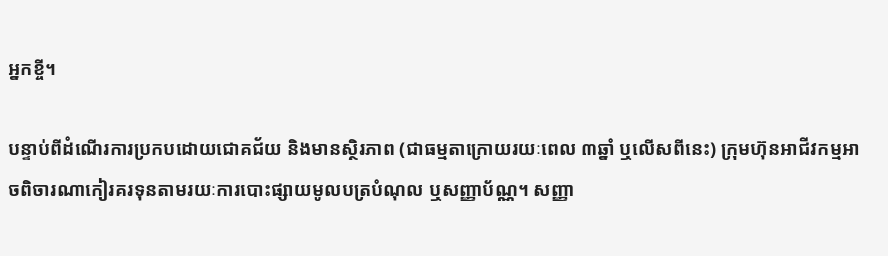អ្នកខ្ចី។

បន្ទាប់ពីដំណើរការប្រកបដោយជោគជ័យ និងមានស្ថិរភាព (ជាធម្មតាក្រោយរយៈពេល ៣ឆ្នាំ ឬលើសពីនេះ) ក្រុមហ៊ុនអាជីវកម្មអាចពិចារណាកៀរគរទុនតាមរយៈការបោះផ្សាយមូលបត្របំណុល ឬសញ្ញាប័ណ្ណ។ សញ្ញា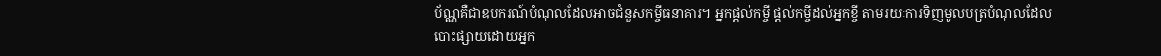ប័ណ្ណគឺជាឧបករណ៍បំណុលដែលអាចជំនួសកម្ចីធនាគារ។ អ្នកផ្តល់កម្ចី ផ្តល់កម្ចីដល់អ្នកខ្ចី តាមរយៈការទិញមូលបត្របំណុលដែលបោះផ្សាយដោយអ្នក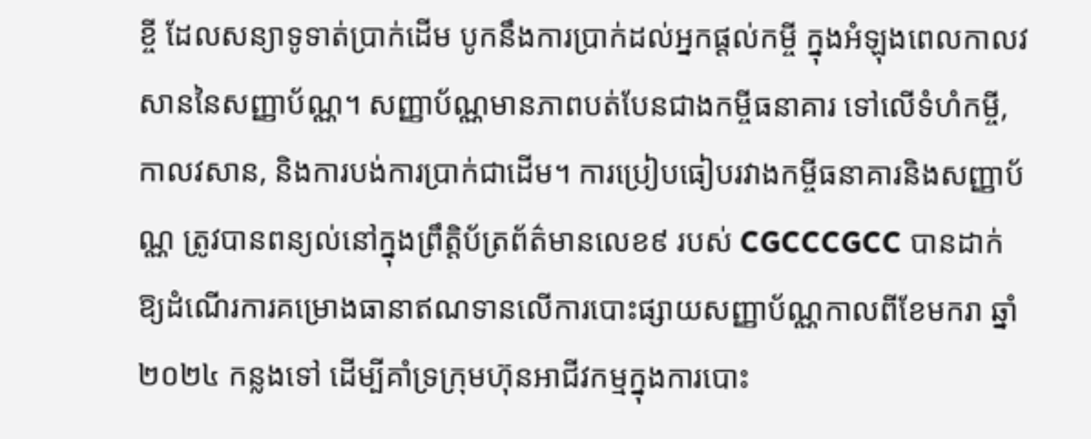ខ្ចី ដែលសន្យាទូទាត់ប្រាក់ដើម បូកនឹងការប្រាក់ដល់អ្នកផ្តល់កម្ចី ក្នុងអំឡុងពេលកាលវសាននៃសញ្ញាប័ណ្ណ។ សញ្ញាប័ណ្ណមានភាពបត់បែនជាងកម្ចីធនាគារ ទៅលើទំហំកម្ចី, កាលវសាន, និងការបង់ការប្រាក់ជាដើម។ ការប្រៀបធៀបរវាងកម្ចីធនាគារនិងសញ្ញាប័ណ្ណ ត្រូវបានពន្យល់នៅក្នុងព្រឹត្តិប័ត្រព័ត៌មានលេខ៩ របស់ CGCCCGCC បានដាក់ឱ្យដំណើរការគម្រោងធានាឥណទានលើការបោះផ្សាយសញ្ញាប័ណ្ណកាលពីខែមករា ឆ្នាំ២០២៤ កន្លងទៅ ដើម្បីគាំទ្រក្រុមហ៊ុនអាជីវកម្មក្នុងការបោះ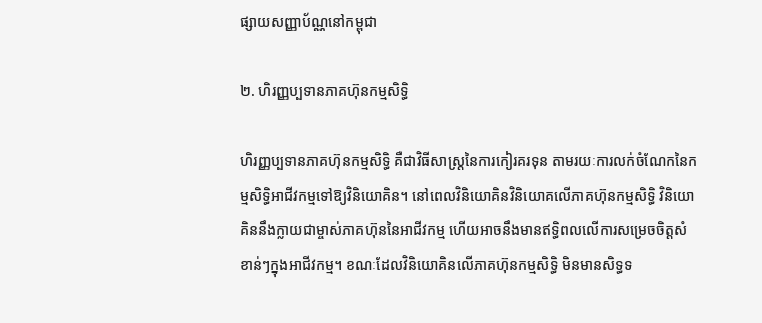ផ្សាយសញ្ញាប័ណ្ណនៅកម្ពុជា

២. ហិរញ្ញប្បទានភាគហ៊ុនកម្មសិទ្ធិ

ហិរញ្ញប្បទានភាគហ៊ុនកម្មសិទ្ធិ គឺជាវិធីសាស្ត្រនៃការកៀរគរទុន តាមរយៈការលក់ចំណែកនៃកម្មសិទ្ធិអាជីវកម្មទៅឱ្យវិនិយោគិន។ នៅពេលវិនិយោគិនវិនិយោគលើភាគហ៊ុនកម្មសិទ្ធិ វិនិយោគិននឹងក្លាយជាម្ចាស់ភាគហ៊ុននៃអាជីវកម្ម ហើយអាចនឹងមានឥទ្ធិពលលើការសម្រេចចិត្តសំខាន់ៗក្នុងអាជីវកម្ម។ ខណៈដែលវិនិយោគិនលើភាគហ៊ុនកម្មសិទ្ធិ មិនមានសិទ្ធទ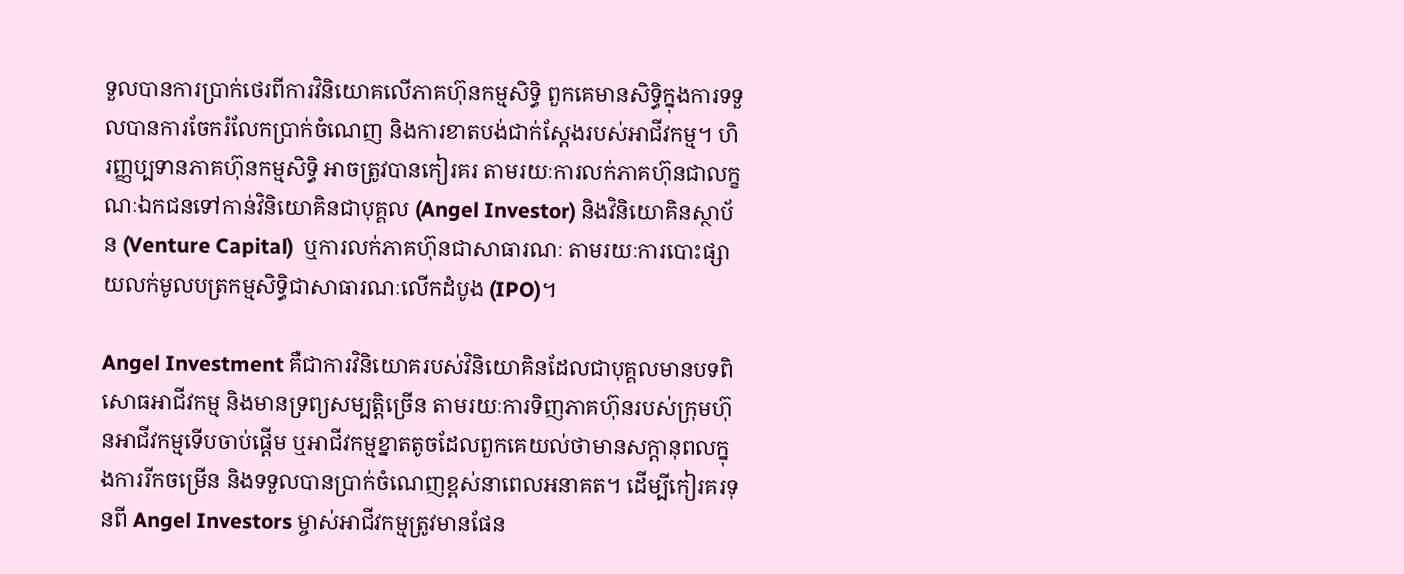ទួលបានការប្រាក់ថេរពីការវិនិយោគលើភាគហ៊ុនកម្មសិទ្ធិ ពួកគេមានសិទ្ធិក្នុងការទទួលបានការចែករំលែកប្រាក់ចំណេញ និងការខាតបង់ជាក់ស្តែងរបស់អាជីវកម្ម។ ហិរញ្ញប្បទានភាគហ៊ុនកម្មសិទ្ធិ អាចត្រូវបានកៀរគរ តាមរយៈការលក់ភាគហ៊ុនជាលក្ខណៈឯកជនទៅកាន់វិនិយោគិនជាបុគ្គល (Angel Investor) និងវិនិយោគិនស្ថាប័ន (Venture Capital)  ឬការលក់ភាគហ៊ុនជាសាធារណៈ តាមរយៈការបោះផ្សាយលក់មូលបត្រកម្មសិទ្ធិជាសាធារណៈលើកដំបូង (IPO)។

Angel Investment គឺជាការវិនិយោគរបស់វិនិយោគិនដែលជាបុគ្គលមានបទពិសោធអាជីវកម្ម និងមានទ្រព្យសម្បត្តិច្រើន តាមរយៈការទិញភាគហ៊ុនរបស់ក្រុមហ៊ុនអាជីវកម្មទើបចាប់ផ្តើម ឬអាជីវកម្មខ្នាតតូចដែលពួកគេយល់ថាមានសក្តានុពលក្នុងការរីកចម្រើន និងទទួលបានប្រាក់ចំណេញខ្ពស់នាពេលអនាគត។ ដើម្បីកៀរគរទុនពី Angel Investors ម្ចាស់អាជីវកម្មត្រូវមានផែន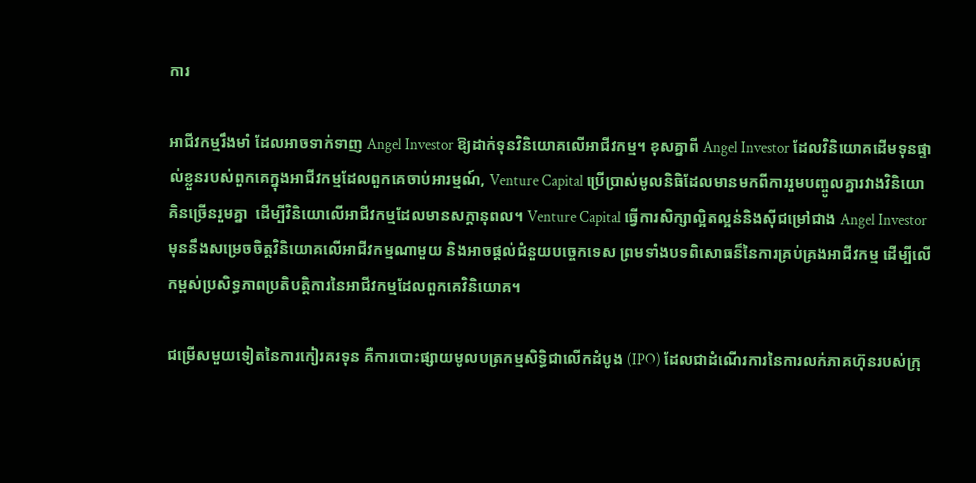ការ

អាជីវកម្មរឹងមាំ ដែលអាចទាក់ទាញ Angel Investor ឱ្យដាក់ទុនវិនិយោគលើអាជីវកម្ម។ ខុសគ្នាពី Angel Investor ដែលវិនិយោគដើមទុនផ្ទាល់ខ្លួនរបស់ពួកគេក្នុងអាជីវកម្មដែលពួកគេចាប់អារម្មណ៍, Venture Capital ប្រើប្រាស់មូលនិធិដែលមានមកពីការរួមបញ្ចូលគ្នារវាងវិនិយោគិនច្រើនរួមគ្នា  ដើម្បីវិនិយោលើអាជីវកម្មដែលមានសក្តានុពល។ Venture Capital ធ្វើការសិក្សាល្អិតល្អន់និងស៊ីជម្រៅជាង Angel Investor មុននឹងសម្រេចចិត្តវិនិយោគលើអាជីវកម្មណាមួយ និងអាចផ្តល់ជំនួយបច្ចេកទេស ព្រមទាំងបទពិសោធន៏នៃការគ្រប់គ្រងអាជីវកម្ម ដើម្បីលើកម្ពស់ប្រសិទ្ធភាពប្រតិបត្តិការនៃអាជីវកម្មដែលពួកគេវិនិយោគ។

ជម្រើសមួយទៀតនៃការកៀរគរទុន គឺការបោះផ្សាយមូលបត្រកម្មសិទ្ធិជាលើកដំបូង (IPO) ដែលជាដំណើរការនៃការលក់ភាគហ៊ុនរបស់ក្រុ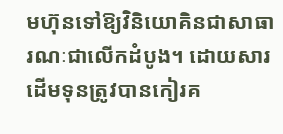មហ៊ុនទៅឱ្យវិនិយោគិនជាសាធារណៈជាលើកដំបូង។ ដោយសារដើមទុនត្រូវបានកៀរគ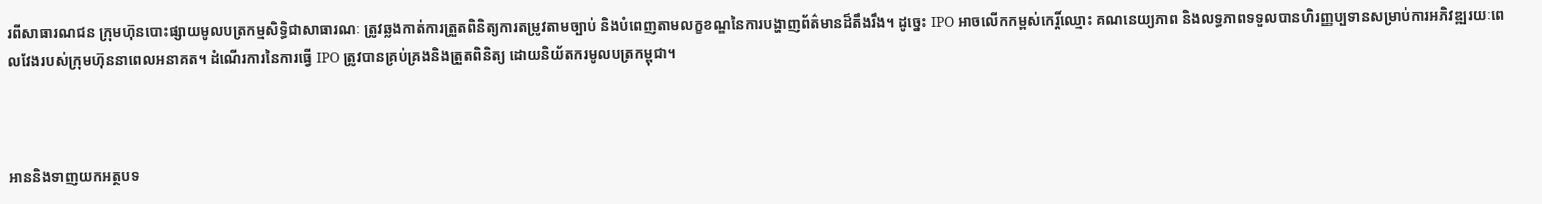រពីសាធារណជន ក្រុមហ៊ុនបោះផ្សាយមូលបត្រកម្មសិទ្ធិជាសាធារណៈ ត្រូវឆ្លងកាត់ការត្រួតពិនិត្យការតម្រូវតាមច្បាប់ និងបំពេញតាមលក្ខខណ្ឌនៃការបង្ហាញព័ត៌មានដ៏តឹងរឹង។ ដូច្នេះ IPO អាចលើកកម្ពស់កេរ្តិ៍ឈ្មោះ គណនេយ្យភាព និងលទ្ធភាពទទួលបានហិរញ្ញប្បទានសម្រាប់ការអភិវឌ្ឍរយៈពេលវែងរបស់ក្រុមហ៊ុននាពេលអនាគត។ ដំណើរការនៃការធ្វើ IPO ត្រូវបានគ្រប់គ្រងនិងត្រួតពិនិត្យ ដោយនិយ័តករមូលបត្រកម្ពុជា។



អាននិងទាញយកអត្ថបទ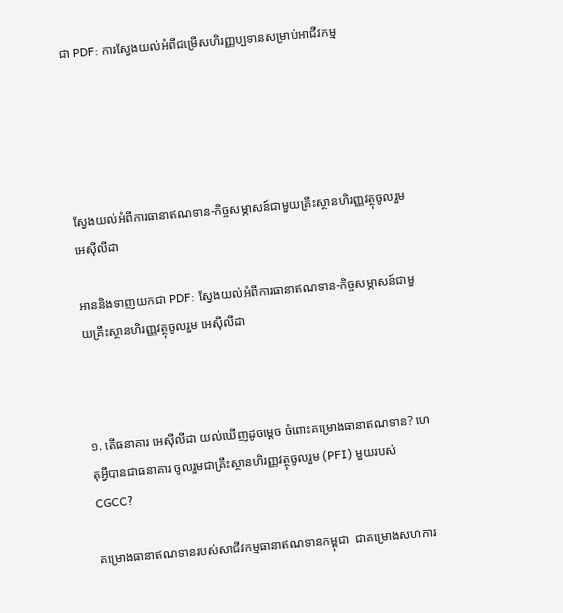ជា PDF: ការស្វែងយល់អំពីជម្រើសហិរញ្ញប្បទានសម្រាប់អាជីវកម្ម





ស្វែងយល់អំពីការធានាឥណទាន-កិច្ចសម្ភាសន៍ជាមួយគ្រឹះស្ថានហិរញ្ញវត្ថុចូលរួម អេស៊ីលីដា

អាននិងទាញយកជា PDF: ស្វែងយល់អំពីការធានាឥណទាន-កិច្ចសម្ភាសន៍ជាមួយគ្រឹះស្ថានហិរញ្ញវត្ថុចូលរួម អេស៊ីលីដា



១. តើធនាគារ អេស៊ីលីដា យល់ឃើញដូចម្តេច ចំពោះគម្រោងធានាឥណទាន? ហេតុអ្វីបានជាធនាគារ ចូលរួមជាគ្រឹះស្ថានហិរញ្ញវត្ថុចូលរួម (PFI) មួយរបស់ CGCC?

គម្រោងធានាឥណទានរបស់សាជីវកម្មធានាឥណទានកម្ពុជា  ជាគម្រោងសហការ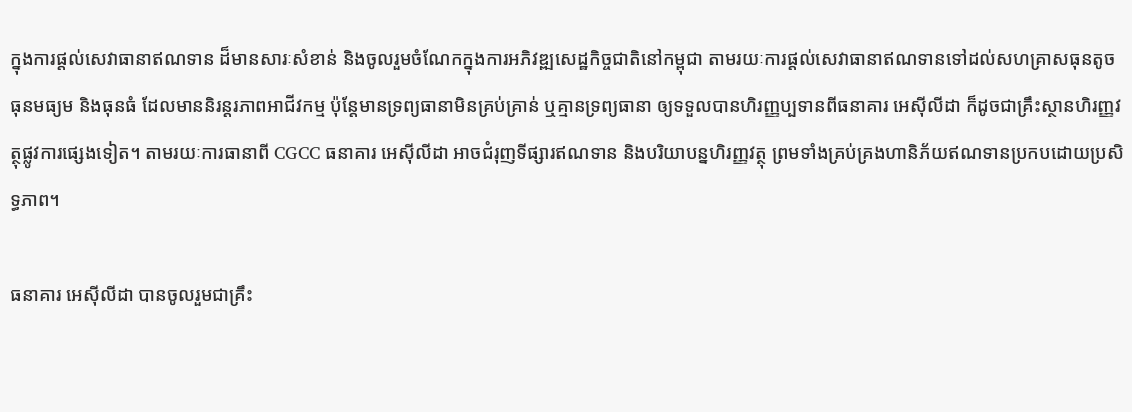ក្នុងការផ្តល់សេវាធានាឥណទាន ដ៏មានសារៈសំខាន់ និងចូលរួមចំណែកក្នុងការអភិវឌ្ឍសេដ្ឋកិច្ចជាតិនៅកម្ពុជា តាមរយៈការផ្តល់សេវាធានាឥណទានទៅដល់សហគ្រាសធុនតូច ធុនមធ្យម និងធុនធំ ដែលមាននិរន្ដរភាពអាជីវកម្ម ប៉ុន្តែមានទ្រព្យធានាមិនគ្រប់គ្រាន់ ឬគ្មានទ្រព្យធានា ឲ្យទទួលបានហិរញ្ញប្បទានពីធនាគារ អេស៊ីលីដា ក៏ដូចជាគ្រឹះស្ថានហិរញ្ញវត្ថុផ្លូវការផ្សេងទៀត។ តាមរយៈការធានាពី CGCC ធនាគារ អេស៊ីលីដា អាចជំរុញទីផ្សារឥណទាន និងបរិយាបន្នហិរញ្ញវត្ថុ ព្រមទាំងគ្រប់គ្រងហានិភ័យឥណទានប្រកបដោយប្រសិទ្ធភាព។

ធនាគារ អេស៊ីលីដា បានចូលរួមជាគ្រឹះ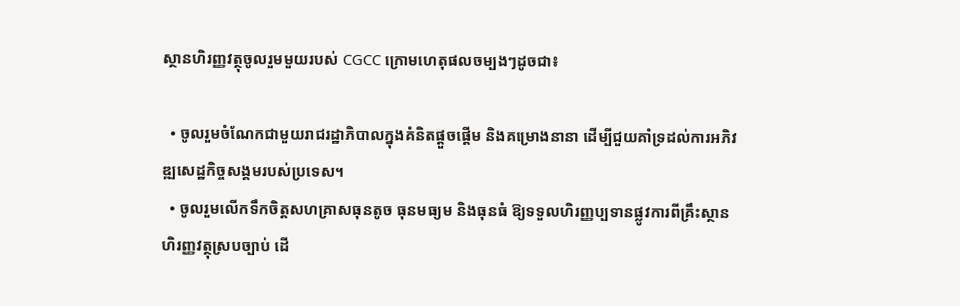ស្ថានហិរញ្ញវត្ថុចូលរួមមួយរបស់ CGCC ក្រោមហេតុផលចម្បងៗដូចជា៖

  • ចូលរួមចំណែកជាមួយរាជរដ្ឋាភិបាលក្នុងគំនិតផ្ដួចផ្ដើម និងគម្រោងនានា ដើម្បីជួយគាំទ្រដល់ការអភិវឌ្ឍសេដ្ឋកិច្ចសង្គមរបស់ប្រទេស។
  • ចូលរួមលើកទឹកចិត្តសហគ្រាសធុនតូច ធុនមធ្យម និងធុនធំ ឱ្យទទួលហិរញ្ញប្បទានផ្លូវការពីគ្រឹះស្ថានហិរញ្ញវត្ថុស្របច្បាប់ ដើ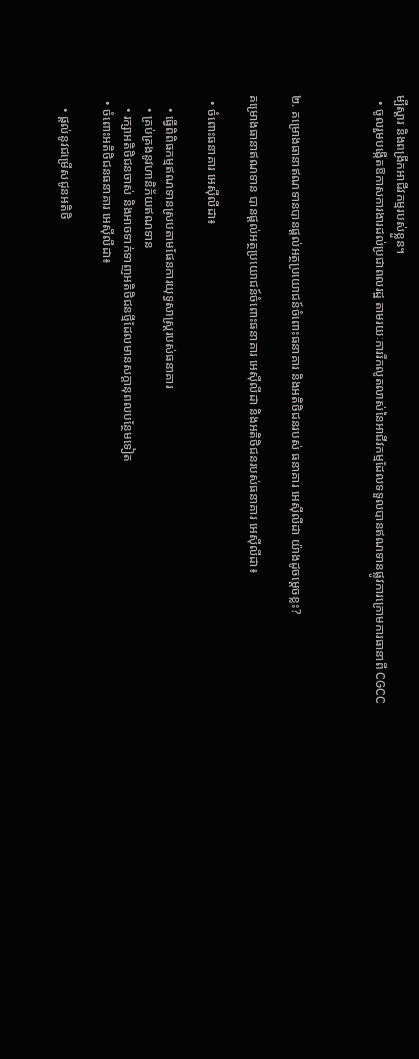ម្បីស្ដារ និងពង្រីកអាជីវកម្មរបស់ខ្លួន។
  • ចូលរួមបង្កើតឱកាសការងារដល់ប្រជាពលរដ្ឋ តាមរយៈការរីកលូតលាស់នៃអាជីវកម្មដែលទទួលបានឥណទានផ្លូវការក្រោមការធានាពី CGCC



២. គម្រោងធានាឥណទានបានផ្តល់អត្ថប្រយោជន៍ចំពោះធនាគារ និងអតិថិជនរបស់ ធនាគារ អេស៊ីលីដា យ៉ាងដូចម្តេចខ្លះ?

គម្រោងធានាឥណទាន បានផ្ដល់អត្ថប្រយោជន៍ចំពោះធនាគារ អេស៊ីលីដា និងអតិថិជនរបស់ធនាគារ អេស៊ីលីដា៖

  • ចំពោះធនាគារ អេស៊ីលីដា៖

    • ធ្វើពិពិធកម្មឥណទានស្របតាមផែនការយុទ្ធសាស្រ្តរបស់ធនាគារ
    • គ្រប់គ្រងនូវហានិភ័យឥណទាន
    • រក្សាអតិថិជនចាស់ និងអាចទាក់ទាញអតិថិជនថ្មីដែលមានសក្ដានុពលបន្ថែមទៀត
  • ចំពោះអតិថិជនធនាគារ អេស៊ីលីដា៖

    • ផ្តល់នូវជម្រើសជូនអតិថិ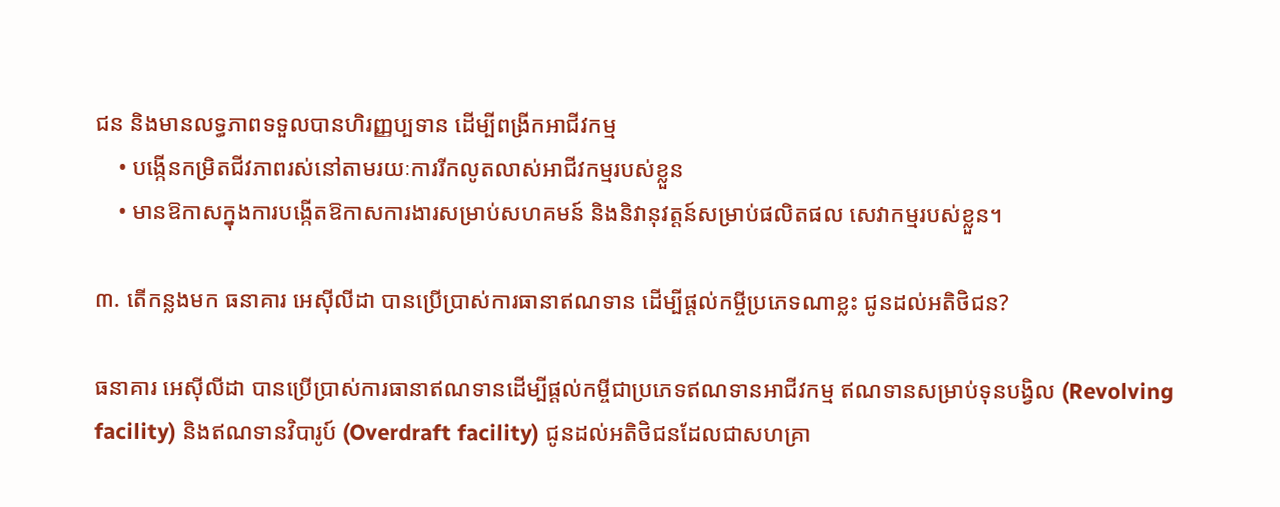ជន និងមានលទ្ធភាពទទួលបានហិរញ្ញប្បទាន ដើម្បីពង្រីកអាជីវកម្ម
    • បង្កើនកម្រិតជីវភាពរស់នៅតាមរយៈការរីកលូតលាស់អាជីវកម្មរបស់ខ្លួន
    • មានឱកាសក្នុងការបង្កើតឱកាសការងារសម្រាប់សហគមន៍ និងនិវានុវត្តន៍សម្រាប់ផលិតផល សេវាកម្មរបស់ខ្លួន។

៣. តើកន្លងមក ធនាគារ អេស៊ីលីដា បានប្រើប្រាស់ការធានាឥណទាន ដើម្បីផ្តល់កម្ចីប្រភេទណាខ្លះ ជូនដល់អតិថិជន?

ធនាគារ អេស៊ីលីដា បានប្រើប្រាស់ការធានាឥណទានដើម្បីផ្តល់កម្ចីជាប្រភេទឥណទានអាជីវកម្ម ឥណទានសម្រាប់ទុនបង្វិល (Revolving facility) និងឥណទានវិបារូប៍ (Overdraft facility) ជូនដល់អតិថិជនដែលជាសហគ្រា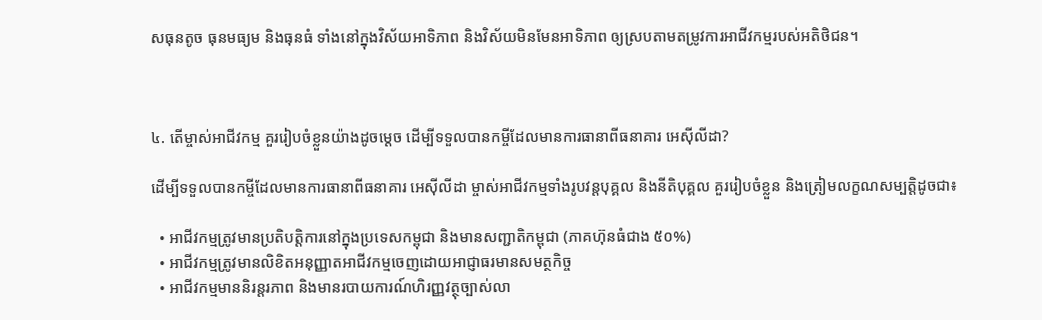សធុនតូច ធុនមធ្យម និងធុនធំ ទាំងនៅក្នុងវិស័យអាទិភាព និងវិស័យមិនមែនអាទិភាព ឲ្យស្របតាមតម្រូវការអាជីវកម្មរបស់អតិថិជន។



៤. តើម្ចាស់អាជីវកម្ម គួររៀបចំខ្លួនយ៉ាងដូចម្តេច ដើម្បីទទួលបានកម្ចីដែលមានការធានាពីធនាគារ អេស៊ីលីដា?

ដើម្បីទទួលបានកម្ចីដែលមានការធានាពីធនាគារ អេស៊ីលីដា ម្ចាស់អាជីវកម្មទាំងរូបវន្ដបុគ្គល និងនីតិបុគ្គល គួររៀបចំខ្លួន និងត្រៀមលក្ខណសម្បត្តិដូចជា៖

  • អាជីវកម្មត្រូវមានប្រតិបត្តិការនៅក្នុងប្រទេសកម្ពុជា និងមានសញ្ជាតិកម្ពុជា (ភាគហ៊ុនធំជាង ៥០%)
  • អាជីវកម្មត្រូវមានលិខិតអនុញ្ញាតអាជីវកម្មចេញដោយអាជ្ញាធរមានសមត្ថកិច្ច
  • អាជីវកម្មមាននិរន្ដរភាព និងមានរបាយការណ៍ហិរញ្ញវត្ថុច្បាស់លា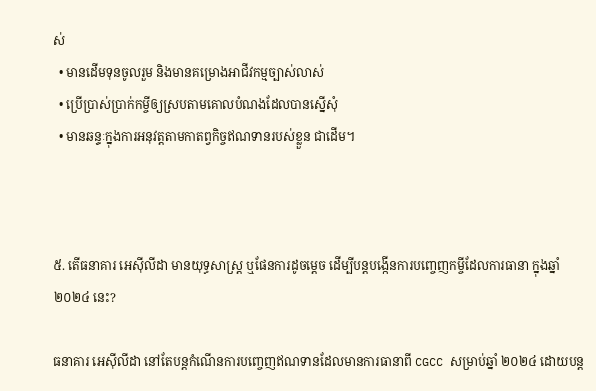ស់
  • មានដើមទុនចូលរួម និងមានគម្រោងអាជីវកម្មច្បាស់លាស់
  • ប្រើប្រាស់ប្រាក់កម្ចីឲ្យស្របតាមគោលបំណងដែលបានស្នើសុំ
  • មានឆន្ទៈក្នុងការអនុវត្តតាមកាតព្វកិច្ចឥណទានរបស់ខ្លួន ជាដើម។



៥. តើធនាគារ អេស៊ីលីដា មានយុទ្ធសាស្រ្ត ឬផែនការដូចម្តេច ដើម្បីបន្តបង្កើនការបញ្ចេញកម្ចីដែលការធានា ក្នុងឆ្នាំ២០២៤ នេះ?

ធនាគារ អេស៊ីលីដា នៅតែបន្ដកំណើនការបញ្ចេញឥណទានដែលមានការធានាពី CGCC សម្រាប់ឆ្នាំ ២០២៤ ដោយបន្ត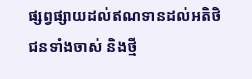ផ្សព្វផ្សាយដល់ឥណទានដល់អតិថិជនទាំងចាស់ និងថ្មី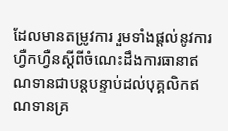ដែលមានតម្រូវការ រួមទាំងផ្តល់នូវការហ្វឺកហ្វឺនស្ដីពីចំណេះដឹងការធានាឥណទានជាបន្តបន្ទាប់ដល់បុគ្គលិកឥណទានគ្រ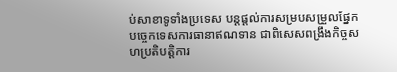ប់សាខាទូទាំងប្រទេស បន្តផ្តល់ការសម្របសម្រួលផ្នែកបច្ចេកទេសការធានាឥណទាន ជាពិសេសពង្រឹងកិច្ចសហប្រតិបត្តិការ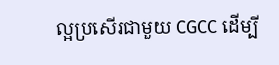ល្អប្រសើរជាមួយ CGCC ដើម្បី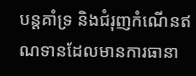បន្ដគាំទ្រ និងជំរុញកំណើនឥណទានដែលមានការធានា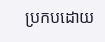ប្រកបដោយ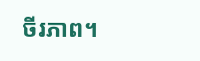ចីរភាព។